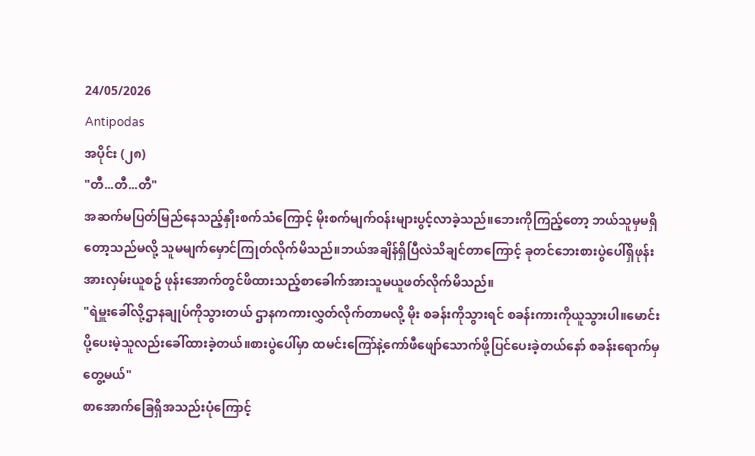24/05/2026
Antipodas
အပိုင်း (၂၈)
"တီ...တီ...တီ"
အဆက်မပြတ်မြည်နေသည့်နှိုးစက်သံကြောင့် မိုးစက်မျက်ဝန်းများပွင့်လာခဲ့သည်။ဘေးကိုကြည့်တော့ ဘယ်သူမှမရှိတော့သည်မလို့ သူမမျက်မှောင်ကြုတ်လိုက်မိသည်။ဘယ်အချိန်ရှိပြီလဲသိချင်တာကြောင့် ခုတင်ဘေးစားပွဲပေါ်ရှိဖုန်းအားလှမ်းယူစဥ် ဖုန်းအောက်တွင်ဖိထားသည့်စာခေါက်အားသူမယူဖတ်လိုက်မိသည်။
"ရဲမှူးခေါ်လို့ဌာနချုပ်ကိုသွားတယ် ဌာနကကားလွှတ်လိုက်တာမလို့ မိုး စခန်းကိုသွားရင် စခန်းကားကိုယူသွားပါ။မောင်းပို့ပေးမဲ့သူလည်းခေါ်ထားခဲ့တယ်။စားပွဲပေါ်မှာ ထမင်းကြော်နဲ့ကော်ဖီဖျော်သောက်ဖို့ပြင်ပေးခဲ့တယ်နော် စခန်းရောက်မှ တွေ့မယ်"
စာအောက်ခြေရှိအသည်းပုံကြောင့်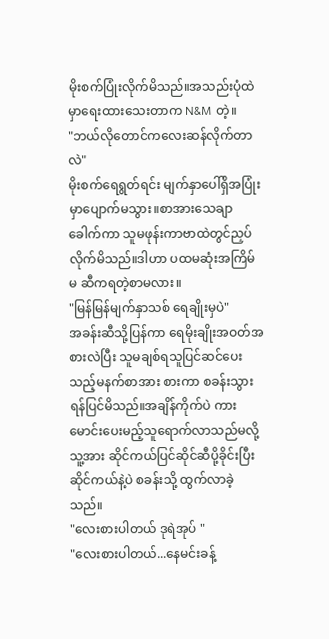မိုးစက်ပြုံးလိုက်မိသည်။အသည်းပုံထဲမှာရေးထားသေးတာက N&M တဲ့။
"ဘယ်လိုတောင်ကလေးဆန်လိုက်တာလဲ"
မိုးစက်ရေရွတ်ရင်း မျက်နှာပေါ်ရှိအပြုံးမှာပျောက်မသွား။စာအားသေချာခေါက်ကာ သူမဖုန်းကာဗာထဲတွင်ညှပ်လိုက်မိသည်။ဒါဟာ ပထမဆုံးအကြိမ် မ ဆီကရတဲ့စာမလား။
"မြန်မြန်မျက်နှာသစ် ရေချိုးမှပဲ"
အခန်းဆီသို့ပြန်ကာ ရေမိုးချိုးအဝတ်အစားလဲပြီး သူမချစ်ရသူပြင်ဆင်ပေးသည့်မနက်စာအား စားကာ စခန်းသွားရန်ပြင်မိသည်။အချိန်ကိုက်ပဲ ကားမောင်းပေးမည့်သူရောက်လာသည်မလို့ သူ့အား ဆိုင်ကယ်ပြင်ဆိုင်ဆီပို့ခိုင်းပြီး ဆိုင်ကယ်နဲ့ပဲ စခန်းသို့ ထွက်လာခဲ့သည်။
"လေးစားပါတယ် ဒုရဲအုပ် "
"လေးစားပါတယ်...နေမင်းခန့်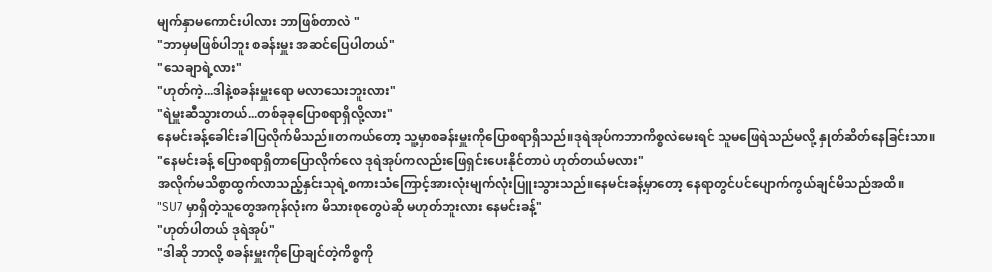မျက်နှာမကောင်းပါလား ဘာဖြစ်တာလဲ "
"ဘာမှမဖြစ်ပါဘူး စခန်းမှူး အဆင်ပြေပါတယ်"
"သေချာရဲ့လား"
"ဟုတ်ကဲ့...ဒါနဲ့စခန်းမှူးရော မလာသေးဘူးလား"
"ရဲမှူးဆီသွားတယ်...တစ်ခုခုပြောစရာရှိလို့လား"
နေမင်းခန့်ခေါင်းခါပြလိုက်မိသည်။တကယ်တော့ သူ့မှာစခန်းမှူးကိုပြောစရာရှိသည်။ဒုရဲအုပ်ကဘာကိစ္စလဲမေးရင် သူမဖြေရဲသည်မလို့ နှုတ်ဆိတ်နေခြင်းသာ။
"နေမင်းခန့် ပြောစရာရှိတာပြောလိုက်လေ ဒုရဲအုပ်ကလည်းဖြေရှင်းပေးနိုင်တာပဲ ဟုတ်တယ်မလား"
အလိုက်မသိစွာထွက်လာသည့်နှင်းသုရဲ့စကားသံကြောင့်အားလုံးမျက်လုံးပြူးသွားသည်။နေမင်းခန့်မှာတော့ နေရာတွင်ပင်ပျောက်ကွယ်ချင်မိသည်အထိ။
"SU7 မှာရှိတဲ့သူတွေအကုန်လုံးက မိသားစုတွေပဲဆို မဟုတ်ဘူးလား နေမင်းခန့်"
"ဟုတ်ပါတယ် ဒုရဲအုပ်"
"ဒါဆို ဘာလို့ စခန်းမှူးကိုပြောချင်တဲ့ကိစ္စကို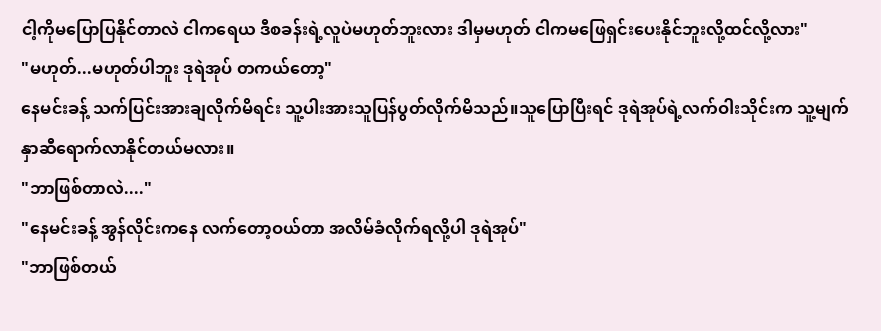ငါ့ကိုမပြောပြနိုင်တာလဲ ငါကရေယ ဒီစခန်းရဲ့လူပဲမဟုတ်ဘူးလား ဒါမှမဟုတ် ငါကမဖြေရှင်းပေးနိုင်ဘူးလို့ထင်လို့လား"
"မဟုတ်...မဟုတ်ပါဘူး ဒုရဲအုပ် တကယ်တော့"
နေမင်းခန့် သက်ပြင်းအားချလိုက်မိရင်း သူ့ပါးအားသူပြန်ပွတ်လိုက်မိသည်။သူပြောပြီးရင် ဒုရဲအုပ်ရဲ့လက်ဝါးသိုင်းက သူ့မျက်နှာဆီရောက်လာနိုင်တယ်မလား။
"ဘာဖြစ်တာလဲ...."
"နေမင်းခန့် အွန်လိုင်းကနေ လက်တော့ဝယ်တာ အလိမ်ခံလိုက်ရလို့ပါ ဒုရဲအုပ်"
"ဘာဖြစ်တယ်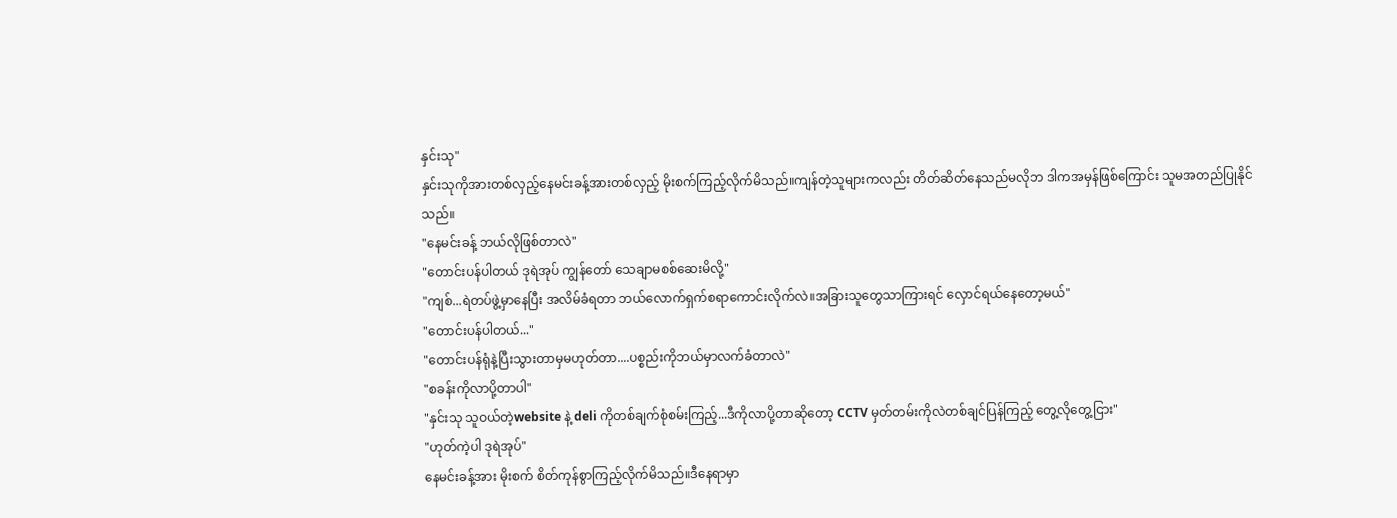နှင်းသု"
နှင်းသုကိုအားတစ်လှည့်နေမင်းခန့်အားတစ်လှည့် မိုးစက်ကြည့်လိုက်မိသည်။ကျန်တဲ့သူများကလည်း တိတ်ဆိတ်နေသည်မလိုဘ ဒါကအမှန်ဖြစ်ကြောင်း သူမအတည်ပြုနိုင်သည်။
"နေမင်းခန့် ဘယ်လိုဖြစ်တာလဲ"
"တောင်းပန်ပါတယ် ဒုရဲအုပ် ကျွန်တော် သေချာမစစ်ဆေးမိလို့"
"ကျစ်...ရဲတပ်ဖွဲ့မှာနေပြီး အလိမ်ခံရတာ ဘယ်လောက်ရှက်စရာကောင်းလိုက်လဲ။အခြားသူတွေသာကြားရင် လှောင်ရယ်နေတော့မယ်"
"တောင်းပန်ပါတယ်..."
"တောင်းပန်ရုံနဲ့ပြီးသွားတာမှမဟုတ်တာ....ပစ္စည်းကိုဘယ်မှာလက်ခံတာလဲ"
"စခန်းကိုလာပို့တာပါ"
"နှင်းသု သူဝယ်တဲ့website နဲ့ deli ကိုတစ်ချက်စုံစမ်းကြည့်...ဒီကိုလာပို့တာဆိုတော့ CCTV မှတ်တမ်းကိုလဲတစ်ချင်ပြန်ကြည့် တွေ့လိုတွေ့ငြား"
"ဟုတ်ကဲ့ပါ ဒုရဲအုပ်"
နေမင်းခန့်အား မိုးစက် စိတ်ကုန်စွာကြည့်လိုက်မိသည်။ဒီနေရာမှာ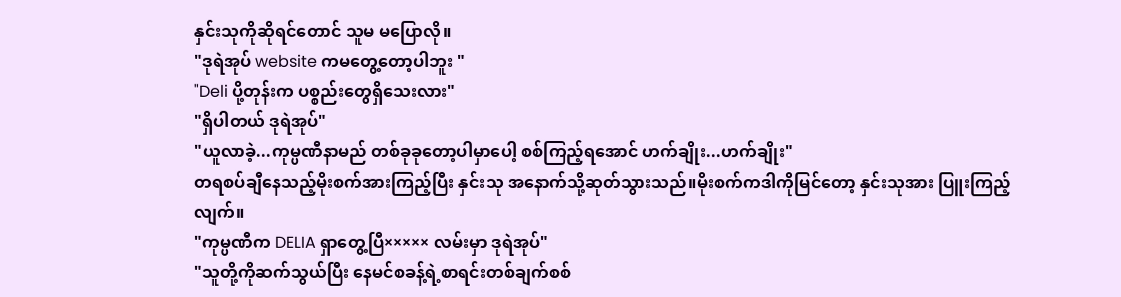နှင်းသုကိုဆိုရင်တောင် သူမ မပြောလို။
"ဒုရဲအုပ် website ကမတွေ့တော့ပါဘူး "
"Deli ပို့တုန်းက ပစ္စည်းတွေရှိသေးလား"
"ရှိပါတယ် ဒုရဲအုပ်"
"ယူလာခဲ့...ကုမ္ပဏီနာမည် တစ်ခုခုတော့ပါမှာပေါ့ စစ်ကြည့်ရအောင် ဟက်ချိုး...ဟက်ချိုး"
တရစပ်ချီနေသည့်မိုးစက်အားကြည့်ပြီး နှင်းသု အနောက်သို့ဆုတ်သွားသည်။မိုးစက်ကဒါကိုမြင်တော့ နှင်းသုအား ပြူးကြည့်လျက်။
"ကုမ္ပဏီက DELIA ရှာတွေ့ပြီ××××× လမ်းမှာ ဒုရဲအုပ်"
"သူတို့ကိုဆက်သွယ်ပြီး နေမင်စခန့်ရဲ့စာရင်းတစ်ချက်စစ်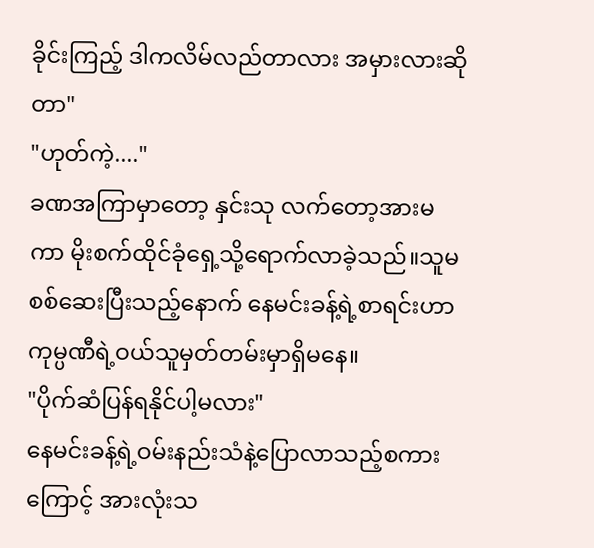ခိုင်းကြည့် ဒါကလိမ်လည်တာလား အမှားလားဆိုတာ"
"ဟုတ်ကဲ့...."
ခဏအကြာမှာတော့ နှင်းသု လက်တော့အားမကာ မိုးစက်ထိုင်ခုံရှေ့သို့ရောက်လာခဲ့သည်။သူမစစ်ဆေးပြီးသည့်နောက် နေမင်းခန့်ရဲ့စာရင်းဟာ ကုမ္ပဏီရဲ့ဝယ်သူမှတ်တမ်းမှာရှိမနေ။
"ပိုက်ဆံပြန်ရနိုင်ပါ့မလား"
နေမင်းခန့်ရဲ့ဝမ်းနည်းသံနဲ့ပြောလာသည့်စကားကြောင့် အားလုံးသ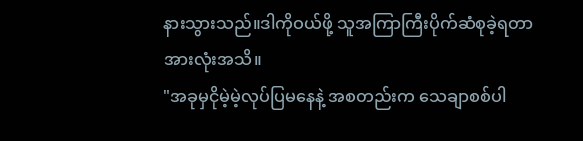နားသွားသည်။ဒါကိုဝယ်ဖို့ သူအကြာကြီးပိုက်ဆံစုခဲ့ရတာ အားလုံးအသိ။
"အခုမှငိုမဲ့မဲ့လုပ်ပြမနေနဲ့ အစတည်းက သေချာစစ်ပါ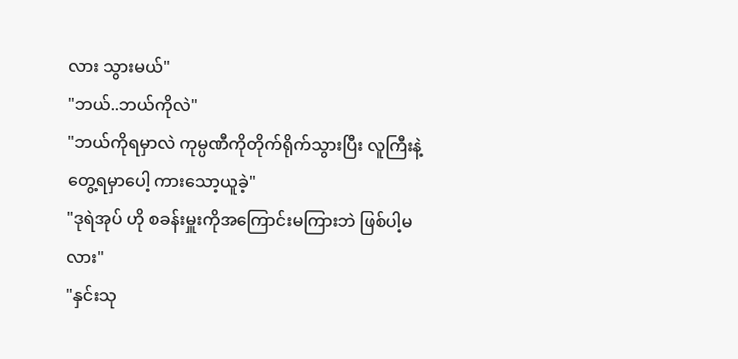လား သွားမယ်"
"ဘယ်..ဘယ်ကိုလဲ"
"ဘယ်ကိုရမှာလဲ ကုမ္ပဏီကိုတိုက်ရိုက်သွားပြီး လူကြီးနဲ့တွေ့ရမှာပေါ့ ကားသော့ယူခဲ့"
"ဒုရဲအုပ် ဟို စခန်းမှူးကိုအကြောင်းမကြားဘဲ ဖြစ်ပါ့မလား"
"နှင်းသု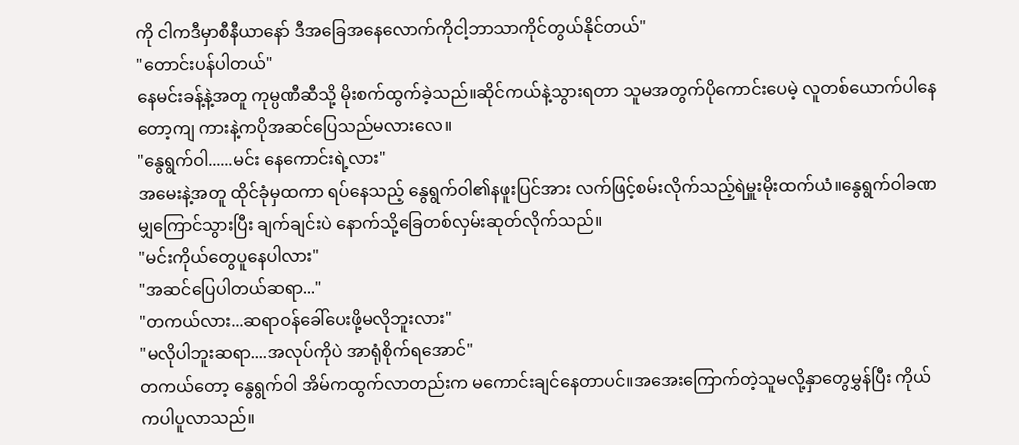ကို ငါကဒီမှာစီနီယာနော် ဒီအခြေအနေလောက်ကိုငါ့ဘာသာကိုင်တွယ်နိုင်တယ်"
"တောင်းပန်ပါတယ်"
နေမင်းခန့်နဲ့အတူ ကုမ္ပဏီဆီသို့ မိုးစက်ထွက်ခဲ့သည်။ဆိုင်ကယ်နဲ့သွားရတာ သူမအတွက်ပိုကောင်းပေမဲ့ လူတစ်ယောက်ပါနေတော့ကျ ကားနဲ့ကပိုအဆင်ပြေသည်မလားလေ။
"နွေရွက်ဝါ......မင်း နေကောင်းရဲ့လား"
အမေးနဲ့အတူ ထိုင်ခုံမှထကာ ရပ်နေသည့် နွေရွက်ဝါ၏နဖူးပြင်အား လက်ဖြင့်စမ်းလိုက်သည့်ရဲမှူးမိုးထက်ယံ။နွေရွက်ဝါခဏမျှကြောင်သွားပြီး ချက်ချင်းပဲ နောက်သို့ခြေတစ်လှမ်းဆုတ်လိုက်သည်။
"မင်းကိုယ်တွေပူနေပါလား"
"အဆင်ပြေပါတယ်ဆရာ..."
"တကယ်လား...ဆရာဝန်ခေါ်ပေးဖို့မလိုဘူးလား"
"မလိုပါဘူးဆရာ....အလုပ်ကိုပဲ အာရုံစိုက်ရအောင်"
တကယ်တော့ နွေရွက်ဝါ အိမ်ကထွက်လာတည်းက မကောင်းချင်နေတာပင်။အအေးကြောက်တဲ့သူမလို့နှာတွေမွှန်ပြီး ကိုယ်ကပါပူလာသည်။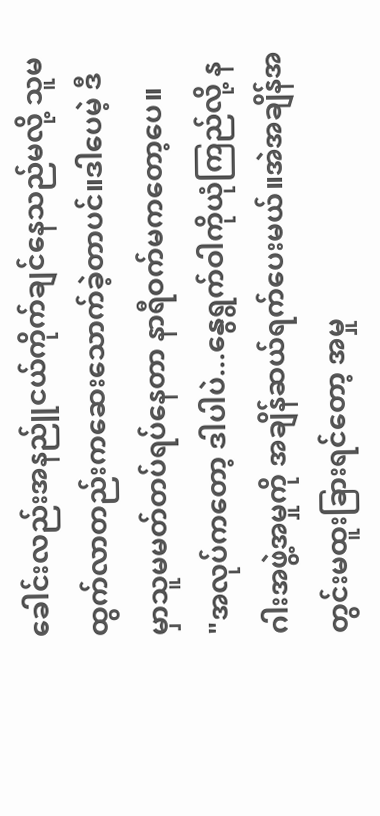ခေါင်းလည်းအနည်ူငယ်ကိုက်ချင်နေသည်မလို့ သူမထွက်လာတည်းကဆေးသောက်ခဲ့တာပင်။ဒါပေမဲ့ ဒီမှာသူမမတ်တပ်ရပ်နေတာ နာရီဝက်မကတော့ပေ။
"အလုပ်ကတော့ ဒါပါပဲ...နွေရွက်ဝါကိုယုံကြည်လို့ နဂါးအဖွဲ့အမှုကို အချိန်ဆယ်ရက်ပေးမယ်။အဲအချိန်အတွင်းမထူးခြားရင်တော့ အမှု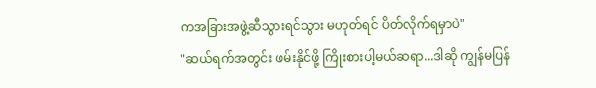ကအခြားအဖွဲ့ဆီသွားရင်သွား မဟုတ်ရင် ပိတ်လိုက်ရမှာပဲ"
"ဆယ်ရက်အတွင်း ဖမ်းနိုင်ဖို့ ကြိုးစားပါ့မယ်ဆရာ...ဒါဆို ကျွန်မပြန်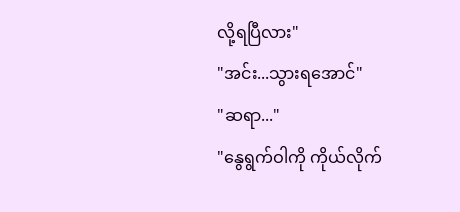လို့ရပြီလား"
"အင်း...သွားရအောင်"
"ဆရာ..."
"နွေရွက်ဝါကို ကိုယ်လိုက်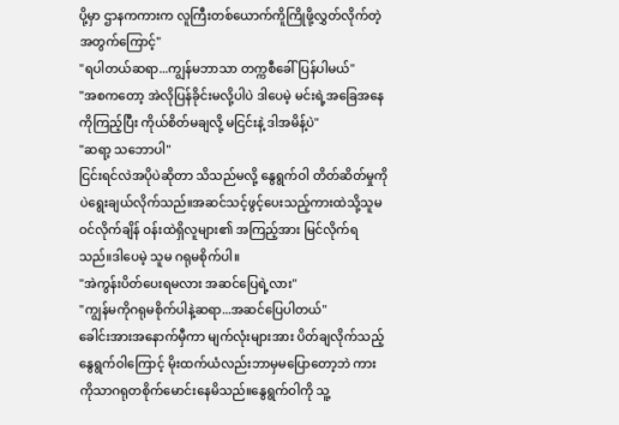ပို့မှာ ဌာနကကားက လူကြီးတစ်ယောက်ကိူကြိုဖို့လွှတ်လိုက်တဲ့အတွက်ကြောင့်"
"ရပါတယ်ဆရာ...ကျွန်မဘာသာ တက္ကစီခေါ်ပြန်ပါမယ်"
"အစကတော့ အဲလိုပြန်ခိုင်းမလို့ပါပဲ ဒါပေမဲ့ မင်းရဲ့အခြေအနေကိုကြည့်ပြီး ကိုယ်စိတ်မချလို့ မငြင်းနဲ့ ဒါအမိန့်ပဲ"
"ဆရာ့ သဘောပါ"
ငြင်းရင်လဲအပိုပဲဆိုတာ သိသည်မလို့ နွေရွက်ဝါ တိတ်ဆိတ်မှုကိုပဲရွေးချယ်လိုက်သည်။အဆင်သင့်ဖွင့်ပေးသည့်ကားထဲသို့သူမဝင်လိုက်ချိန် ဝန်းထဲရှိလူများ၏ အကြည့်အား မြင်လိုက်ရသည်။ဒါပေမဲ့ သူမ ဂရုမစိုက်ပါ။
"အဲကွန်းပိတ်ပေးရမလား အဆင်ပြေရဲ့လား"
"ကျွန်မကိုဂရုမစိုက်ပါနဲ့ဆရာ...အဆင်ပြေပါတယ်"
ခေါင်းအားအနောက်မှီကာ မျက်လုံးများအား ပိတ်ချလိုက်သည့်နွေရွက်ဝါကြောင့် မိုးထက်ယံလည်းဘာမှမပြောတော့ဘဲ ကားကိုသာဂရုတစိုက်မောင်းနေမိသည်။နွေရွက်ဝါကို သူ့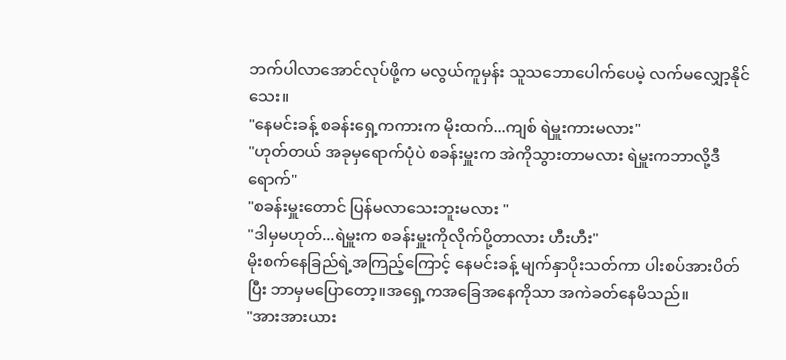ဘက်ပါလာအောင်လုပ်ဖို့က မလွယ်ကူမှန်း သူသဘောပေါက်ပေမဲ့ လက်မလျှော့နိုင်သေး။
"နေမင်းခန့် စခန်းရှေ့ကကားက မိုးထက်...ကျစ် ရဲမှူးကားမလား"
"ဟုတ်တယ် အခုမှရောက်ပုံပဲ စခန်းမှူးက အဲကိုသွားတာမလား ရဲမှူးကဘာလို့ဒီရောက်"
"စခန်းမှူးတောင် ပြန်မလာသေးဘူးမလား "
"ဒါမှမဟုတ်...ရဲမှူးက စခန်းမှူးကိုလိုက်ပို့တာလား ဟီးဟီး"
မိုးစက်နေခြည်ရဲ့အကြည့်ကြောင့် နေမင်းခန့် မျက်နှာပိုးသတ်ကာ ပါးစပ်အားပိတ်ပြီး ဘာမှမပြောတော့။အရှေ့ကအခြေအနေကိုသာ အကဲခတ်နေမိသည်။
"အားအားယား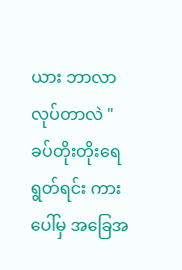ယား ဘာလာလုပ်တာလဲ "
ခပ်တိုးတိုးရေရွတ်ရင်း ကားပေါ်မှ အခြေအ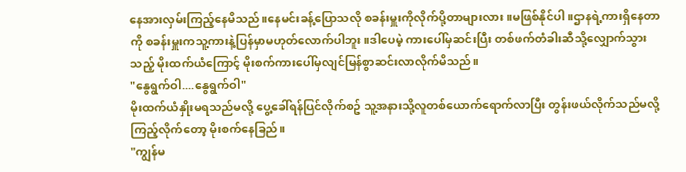နေအားလှမ်းကြည့်နေမိသည်။နေမင်းခန့်ပြောသလို စခန်းမှူးကိုလိုက်ပို့တာများလား။မဖြစ်နိုင်ပါ။ဌာနရဲ့ကားရှိနေတာကို စခန်းမှူးကသူ့ကားနဲ့ပြန်မှာမဟုတ်လောက်ပါဘူး။ဒါပေမဲ့ ကားပေါ်မှဆင်းပြီး တစ်ဖက်တံခါးဆီသို့လျှောက်သွားသည့် မိုးထက်ယံကြောင့် မိုးစက်ကားပေါ်မှလျင်မြန်စွာဆင်းလာလိုက်မိသည်။
"နွေရွက်ဝါ....နွေရွက်ဝါ"
မိုးထက်ယံနှိုးမရသည်မလို့ ပွေ့ခေါ်ရန်ပြင်လိုက်စဥ် သူ့အနားသို့လူတစ်ယောက်ရောက်လာပြီး တွန်းဖယ်လိုက်သည်မလို့ကြည့်လိုက်တော့ မိုးစက်နေခြည်။
"ကျွန်မ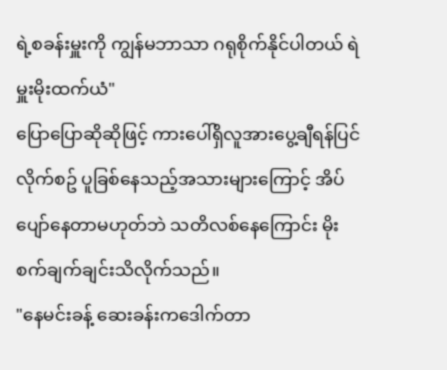ရဲ့စခန်းမှူးကို ကျွန်မဘာသာ ဂရုစိုက်နိုင်ပါတယ် ရဲမှူးမိုးထက်ယံ"
ပြောပြောဆိုဆိုဖြင့် ကားပေါ်ရှိလူအားပွေ့ချီရန်ပြင်လိုက်စဥ် ပူခြစ်နေသည့်အသားများကြောင့် အိပ်ပျော်နေတာမဟုတ်ဘဲ သတိလစ်နေကြောင်း မိုးစက်ချက်ချင်းသိလိုက်သည်။
"နေမင်းခန့် ဆေးခန်းကဒေါက်တာ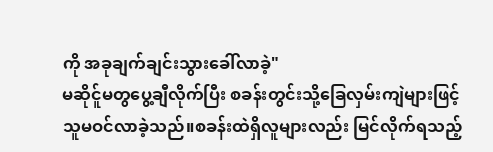ကို အခုချက်ချင်းသွားခေါ်လာခဲ့"
မဆိုင်ူမတွပွေ့ချီလိုက်ပြီး စခန်းတွင်းသို့ခြေလှမ်းကျဲများဖြင့် သူမဝင်လာခဲ့သည်။စခန်းထဲရှိလူများလည်း မြင်လိုက်ရသည့်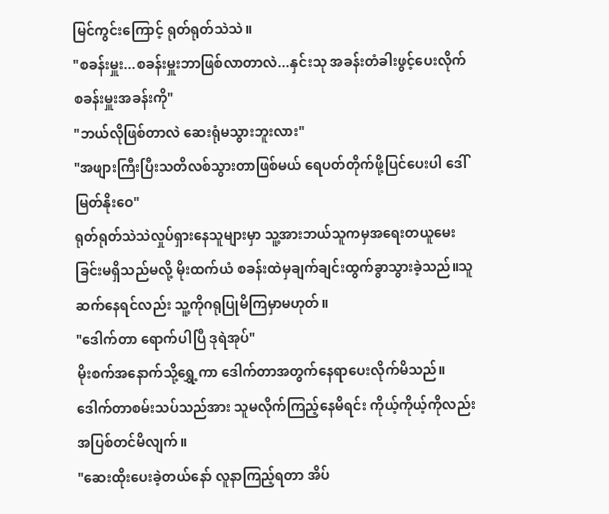မြင်ကွင်းကြောင့် ရုတ်ရုတ်သဲသဲ။
"စခန်းမှူး...စခန်းမှူးဘာဖြစ်လာတာလဲ...နှင်းသု အခန်းတံခါးဖွင့်ပေးလိုက် စခန်းမှူးအခန်းကို"
"ဘယ်လိုဖြစ်တာလဲ ဆေးရုံမသွားဘူးလား"
"အဖျားကြီးပြီးသတိလစ်သွားတာဖြစ်မယ် ရေပတ်တိုက်ဖို့ပြင်ပေးပါ ဒေါ်မြတ်နိုးဝေ"
ရုတ်ရုတ်သဲသဲလှုပ်ရှားနေသူများမှာ သူ့အားဘယ်သူကမှအရေးတယူမေးခြင်းမရှိသည်မလို့ မိုးထက်ယံ စခန်းထဲမှချက်ချင်းထွက်ခွာသွားခဲ့သည်။သူဆက်နေရင်လည်း သူ့ကိုဂရုပြုမိကြမှာမဟုတ်။
"ဒေါက်တာ ရောက်ပါပြီ ဒုရဲအုပ်"
မိုးစက်အနောက်သို့ရွှေ့ကာ ဒေါက်တာအတွက်နေရာပေးလိုက်မိသည်။ဒေါက်တာစမ်းသပ်သည်အား သူမလိုက်ကြည့်နေမိရင်း ကိုယ့်ကိုယ့်ကိုလည်း အပြစ်တင်မိလျက်။
"ဆေးထိုးပေးခဲ့တယ်နော် လူနာကြည့်ရတာ အိပ်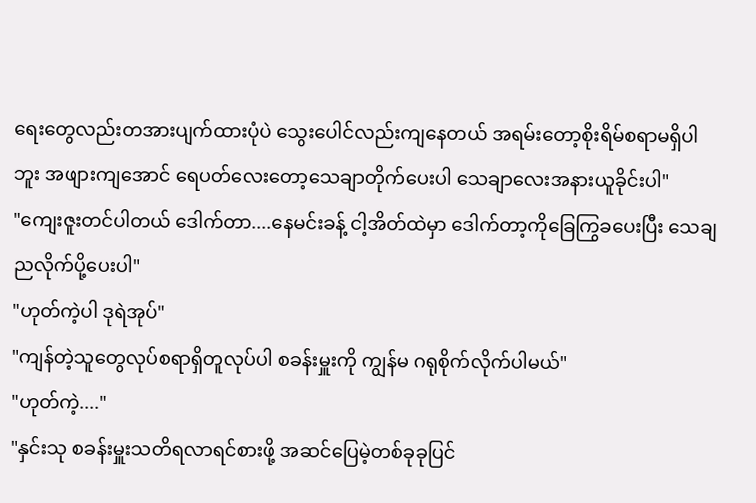ရေးတွေလည်းတအားပျက်ထားပုံပဲ သွေးပေါင်လည်းကျနေတယ် အရမ်းတော့စိုးရိမ်စရာမရှိပါဘူး အဖျားကျအောင် ရေပတ်လေးတော့သေချာတိုက်ပေးပါ သေချာလေးအနားယူခိုင်းပါ"
"ကျေးဇူးတင်ပါတယ် ဒေါက်တာ....နေမင်းခန့် ငါ့အိတ်ထဲမှာ ဒေါက်တာ့ကိုခြေကြွခပေးပြီး သေချညလိုက်ပို့ပေးပါ"
"ဟုတ်ကဲ့ပါ ဒုရဲအုပ်"
"ကျန်တဲ့သူတွေလုပ်စရာရှိတူလုပ်ပါ စခန်းမှူးကို ကျွန်မ ဂရုစိုက်လိုက်ပါမယ်"
"ဟုတ်ကဲ့...."
"နှင်းသု စခန်းမှူးသတိရလာရင်စားဖို့ အဆင်ပြေမဲ့တစ်ခုခုပြင်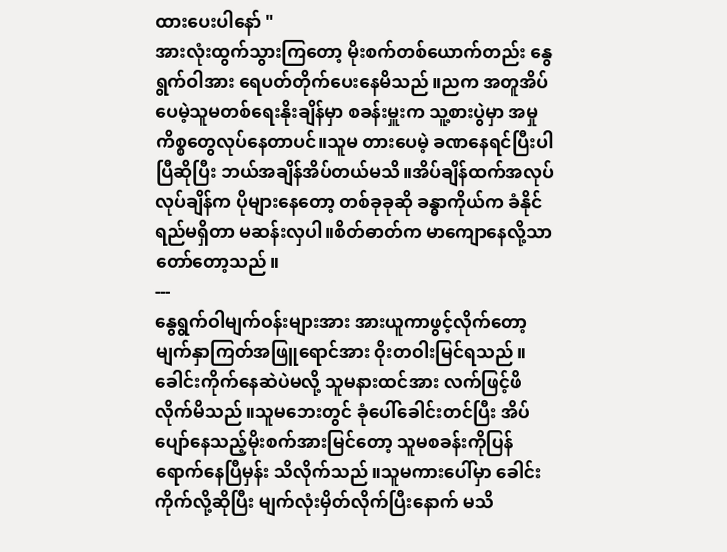ထားပေးပါနော် "
အားလုံးထွက်သွားကြတော့ မိုးစက်တစ်ယောက်တည်း နွေရွက်ဝါအား ရေပတ်တိုက်ပေးနေမိသည်။ညက အတူအိပ်ပေမဲ့သူမတစ်ရေးနိုးချိန်မှာ စခန်းမှူးက သူ့စားပွဲမှာ အမှုကိစ္စတွေလုပ်နေတာပင်။သူမ တားပေမဲ့ ခဏနေရင်ပြီးပါပြီဆိုပြီး ဘယ်အချိန်အိပ်တယ်မသိ။အိပ်ချိန်ထက်အလုပ်လုပ်ချိန်က ပိုများနေတော့ တစ်ခုခုဆို ခန္ဓာကိုယ်က ခံနိုင်ရည်မရှိတာ မဆန်းလှပါ။စိတ်ဓာတ်က မာကျောနေလို့သာ တော်တော့သည်။
---
နွေရွက်ဝါမျက်ဝန်းများအား အားယူကာဖွင့်လိုက်တော့ မျက်နှာကြတ်အဖြူရောင်အား ဝိုးတဝါးမြင်ရသည်။ခေါင်းကိုက်နေဆဲပဲမလို့ သူမနားထင်အား လက်ဖြင့်ဖိလိုက်မိသည်။သူမဘေးတွင် ခုံပေါ်ခေါင်းတင်ပြီး အိပ်ပျော်နေသည့်မိုးစက်အားမြင်တော့ သူမစခန်းကိုပြန်ရောက်နေပြီမှန်း သိလိုက်သည်။သူမကားပေါ်မှာ ခေါင်းကိုက်လို့ဆိုပြီး မျက်လုံးမှိတ်လိုက်ပြီးနောက် မသိ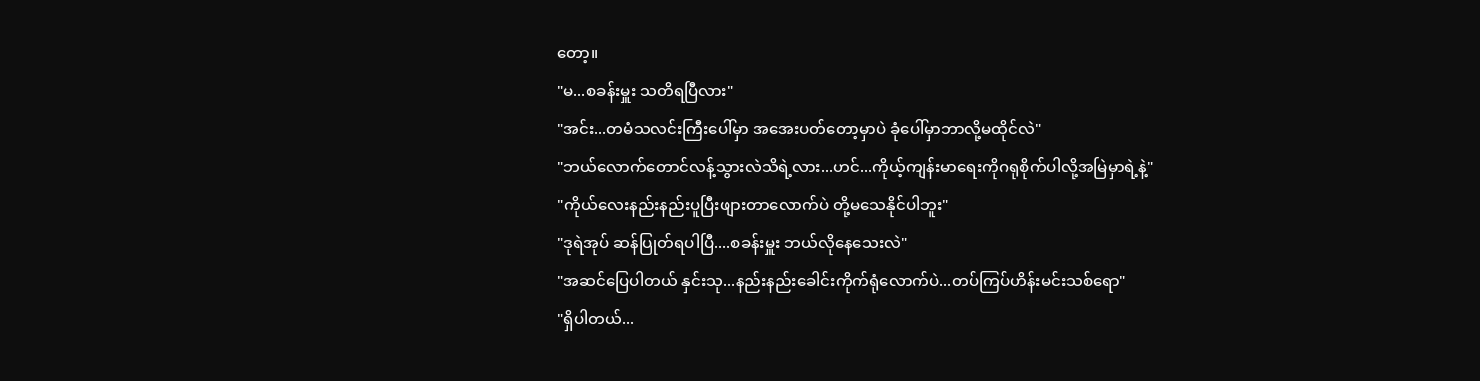တော့။
"မ...စခန်းမှူး သတိရပြီလား"
"အင်း...တမံသလင်းကြီးပေါ်မှာ အအေးပတ်တော့မှာပဲ ခုံပေါ်မှာဘာလို့မထိုင်လဲ"
"ဘယ်လောက်တောင်လန့်သွားလဲသိရဲ့လား...ဟင်...ကိုယ့်ကျန်းမာရေးကိုဂရုစိုက်ပါလို့အမြဲမှာရဲ့နဲ့"
"ကိုယ်လေးနည်းနည်းပူပြီးဖျားတာလောက်ပဲ တို့မသေနိုင်ပါဘူး"
"ဒုရဲအုပ် ဆန်ပြုတ်ရပါပြီ....စခန်းမှူး ဘယ်လိုနေသေးလဲ"
"အဆင်ပြေပါတယ် နှင်းသု...နည်းနည်းခေါင်းကိုက်ရုံလောက်ပဲ...တပ်ကြပ်ဟိန်းမင်းသစ်ရော"
"ရှိပါတယ်...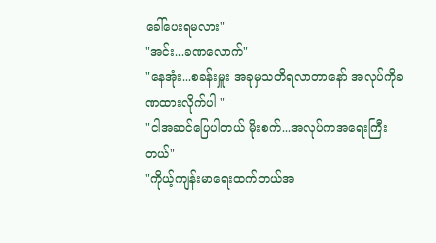ခေါ်ပေးရမလား"
"အင်း...ခဏလောက်"
"နေအုံး...စခန်းမှူး အခုမှသတိရလာတာနော် အလုပ်ကိုခဏထားလိုက်ပါ "
"ငါအဆင်ပြေပါတယ် မိုးစက်...အလုပ်ကအရေးကြီးတယ်"
"ကိုယ့်ကျန်းမာရေးထက်ဘယ်အ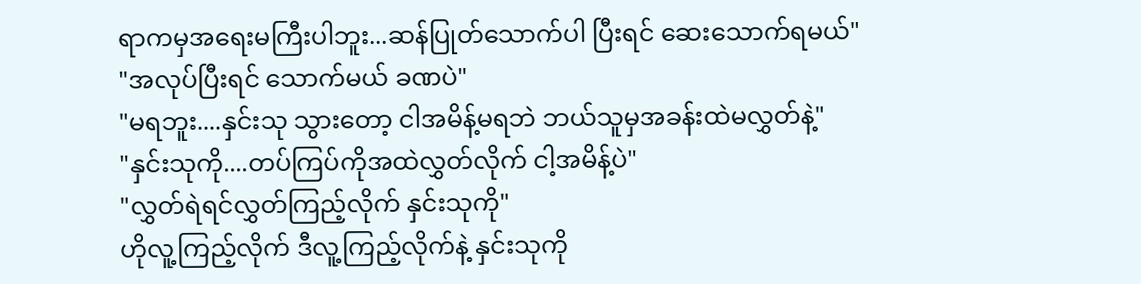ရာကမှအရေးမကြီးပါဘူး...ဆန်ပြုတ်သောက်ပါ ပြီးရင် ဆေးသောက်ရမယ်"
"အလုပ်ပြီးရင် သောက်မယ် ခဏပဲ"
"မရဘူး....နှင်းသု သွားတော့ ငါအမိန့်မရဘဲ ဘယ်သူမှအခန်းထဲမလွှတ်နဲ့"
"နှင်းသုကို....တပ်ကြပ်ကိုအထဲလွှတ်လိုက် ငါ့အမိန့်ပဲ"
"လွှတ်ရဲရင်လွှတ်ကြည့်လိုက် နှင်းသုကို"
ဟိုလူ့ကြည့်လိုက် ဒီလူ့ကြည့်လိုက်နဲ့ နှင်းသုကို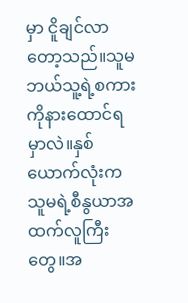မှာ ငိူချင်လာတော့သည်။သူမဘယ်သူ့ရဲ့စကားကိုနားထောင်ရမှာလဲ။နှစ်ယောက်လုံးက သူမရဲ့စီနွယာအထက်လူကြီးတွေ။အ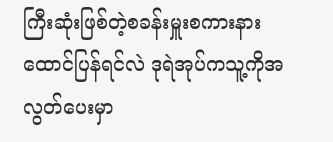ကြီးဆုံးဖြစ်တဲ့စခန်းမှူးစကားနားထောင်ပြန်ရင်လဲ ဒုရဲအုပ်ကသူ့ကိုအလွတ်ပေးမှာ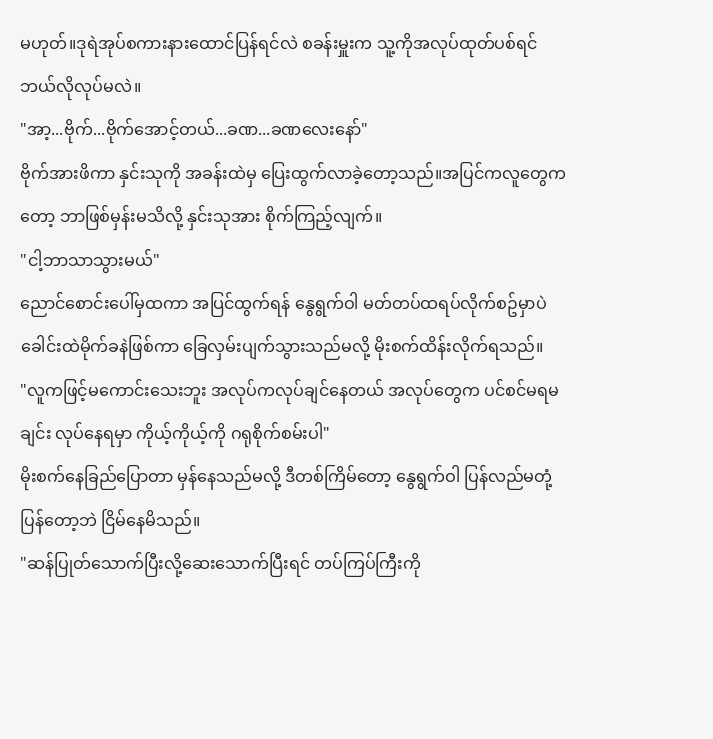မဟုတ်။ဒုရဲအုပ်စကားနားထောင်ပြန်ရင်လဲ စခန်းမှူးက သူ့ကိုအလုပ်ထုတ်ပစ်ရင်ဘယ်လိုလုပ်မလဲ။
"အာ့...ဗိုက်...ဗိုက်အောင့်တယ်...ခဏ...ခဏလေးနော်"
ဗိုက်အားဖိကာ နှင်းသုကို အခန်းထဲမှ ပြေးထွက်လာခဲ့တော့သည်။အပြင်ကလူတွေကတော့ ဘာဖြစ်မှန်းမသိလို့ နှင်းသုအား စိုက်ကြည့်လျက်။
"ငါ့ဘာသာသွားမယ်"
ညောင်စောင်းပေါ်မှထကာ အပြင်ထွက်ရန် နွေရွက်ဝါ မတ်တပ်ထရပ်လိုက်စဥ်မှာပဲ ခေါင်းထဲမိုက်ခနဲဖြစ်ကာ ခြေလှမ်းပျက်သွားသည်မလို့ မိုးစက်ထိန်းလိုက်ရသည်။
"လူကဖြင့်မကောင်းသေးဘူး အလုပ်ကလုပ်ချင်နေတယ် အလုပ်တွေက ပင်စင်မရမချင်း လုပ်နေရမှာ ကိုယ့်ကိုယ့်ကို ဂရုစိုက်စမ်းပါ"
မိုးစက်နေခြည်ပြောတာ မှန်နေသည်မလို့ ဒီတစ်ကြိမ်တော့ နွေရွက်ဝါ ပြန်လည်မတုံ့ပြန်တော့ဘဲ ငြိမ်နေမိသည်။
"ဆန်ပြုတ်သောက်ပြီးလို့ဆေးသောက်ပြီးရင် တပ်ကြပ်ကြီးကို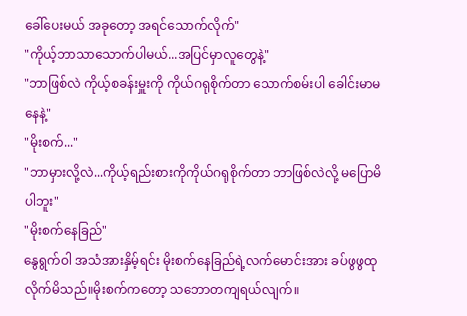ခေါ်ပေးမယ် အခုတော့ အရင်သောက်လိုက်"
"ကိုယ့်ဘာသာသောက်ပါမယ်...အပြင်မှာလူတွေနဲ့"
"ဘာဖြစ်လဲ ကိုယ့်စခန်းမှူးကို ကိုယ်ဂရုစိုက်တာ သောက်စမ်းပါ ခေါင်းမာမနေနဲ့"
"မိုးစက်..."
"ဘာမှားလို့လဲ...ကိုယ့်ရည်းစားကိုကိုယ်ဂရုစိုက်တာ ဘာဖြစ်လဲလို့ မပြောမိပါဘူး"
"မိုးစက်နေခြည်"
နွေရွက်ဝါ အသံအားနှိမ့်ရင်း မိုးစက်နေခြည်ရဲ့လက်မောင်းအား ခပ်ဖွဖွထုလိုက်မိသည်။မိုးစက်ကတော့ သဘောတကျရယ်လျက်။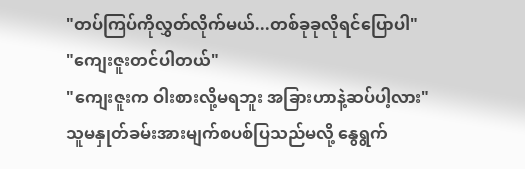"တပ်ကြပ်ကိုလွှတ်လိုက်မယ်...တစ်ခုခုလိုရင်ပြောပါ"
"ကျေးဇူးတင်ပါတယ်"
"ကျေးဇူးက ဝါးစားလို့မရဘူး အခြားဟာနဲ့ဆပ်ပါ့လား"
သူမနှုတ်ခမ်းအားမျက်စပစ်ပြသည်မလို့ နွေရွက်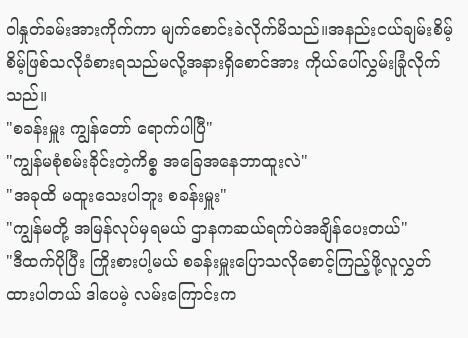ဝါနှုတ်ခမ်းအားကိုက်ကာ မျက်စောင်းခဲလိုက်မိသည်။အနည်းငယ်ချမ်းစိမ့်စိမ့်ဖြစ်သလိုခံစားရသည်မလို့အနားရှိစောင်အား ကိုယ်ပေါ်လွှမ်းခြုံလိုက်သည်။
"စခန်းမှူး ကျွန်တော် ရောက်ပါပြီ"
"ကျွန်မစုံစမ်းခိုင်းတဲ့ကိစ္စ အခြေအနေဘာထူးလဲ"
"အခုထိ မထူးသေးပါဘူး စခန်းမှူး"
"ကျွန်မတို့ အမြန်လုပ်မှရမယ် ဌာနကဆယ်ရက်ပဲအချိန်ပေးတယ်"
"ဒီထက်ပိုပြီး ကြိုးစားပါ့မယ် စခန်းမှူးပြောသလိုစောင့်ကြည့်ဖို့လူလွှတ်ထားပါတယ် ဒါပေမဲ့ လမ်းကြောင်းက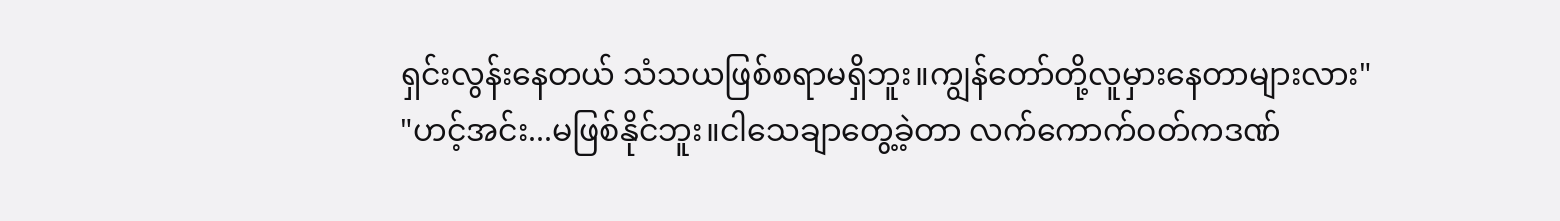ရှင်းလွန်းနေတယ် သံသယဖြစ်စရာမရှိဘူး။ကျွန်တော်တို့လူမှားနေတာများလား"
"ဟင့်အင်း...မဖြစ်နိုင်ဘူး။ငါသေချာတွေ့ခဲ့တာ လက်ကောက်ဝတ်ကဒဏ်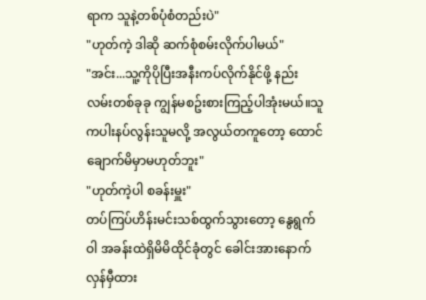ရာက သူနဲ့တစ်ပုံစံတည်းပဲ"
"ဟုတ်ကဲ့ ဒါဆို ဆက်စုံစမ်းလိုက်ပါမယ်"
"အင်း...သူ့ကိုပိုပြီးအနီးကပ်လိုက်နိုင်ဖို့ နည်းလမ်းတစ်ခုခု ကျွန်မစဥ်းစားကြည့်ပါအုံးမယ်။သူကပါးနပ်လွန်းသူမလို့ အလွယ်တကူတော့ ထောင်ချောက်မိမှာမဟုတ်ဘူး"
"ဟုတ်ကဲ့ပါ စခန်းမှူး"
တပ်ကြပ်ဟိန်းမင်းသစ်ထွက်သွားတော့ နွေရွက်ဝါ အခန်းထဲရှိမိမိထိုင်ခုံတွင် ခေါင်းအားနောက်လှန်မှီထား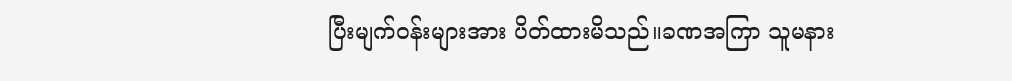ပြီးမျက်ဝန်းများအား ပိတ်ထားမိသည်။ခဏအကြာ သူမနား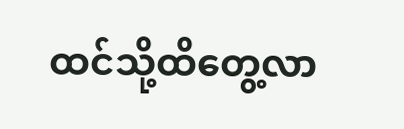ထင်သို့ထိတွေ့လာ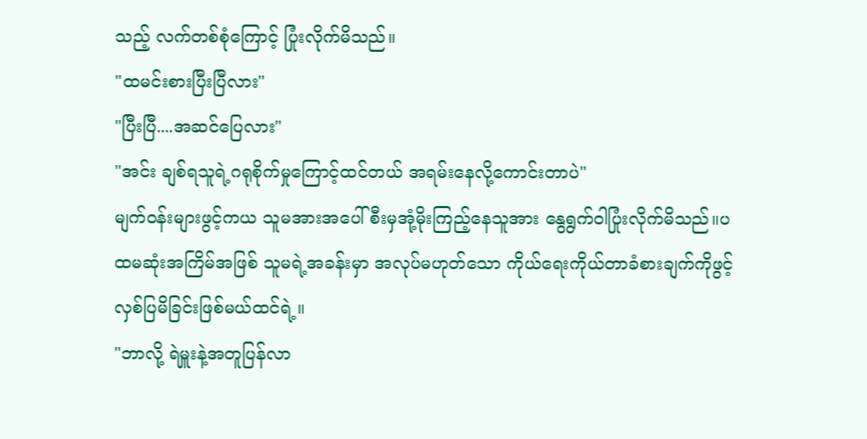သည့် လက်တစ်စုံကြောင့် ပြုံးလိုက်မိသည်။
"ထမင်းစားပြီးပြီလား"
"ပြီးပြီ....အဆင်ပြေလား"
"အင်း ချစ်ရသူရဲ့ဂရုစိုက်မှုကြောင့်ထင်တယ် အရမ်းနေလို့ကောင်းတာပဲ"
မျက်ဝန်းများဖွင့်ကယ သူမအားအပေါ်စီးမှအုံ့မိုးကြည့်နေသူအား နွေရွက်ဝါပြုံးလိုက်မိသည်။ပထမဆုံးအကြိမ်အဖြစ် သူမရဲ့အခန်းမှာ အလုပ်မဟုတ်သော ကိုယ်ရေးကိုယ်တာခံစားချက်ကိုဖွင့်လှစ်ပြမိခြင်းဖြစ်မယ်ထင်ရဲ့။
"ဘာလို့ ရဲမှူးနဲ့အတူပြန်လာ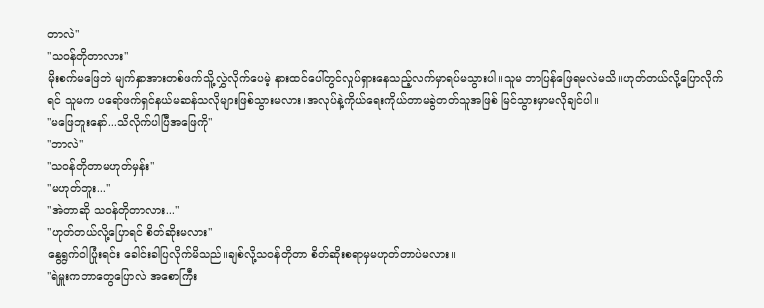တာလဲ"
"သဝန်တိုတာလား"
မိုးစက်မဖြေဘဲ မျက်နှာအားတစ်ဖက်သိူ့လွှဲလိုက်ပေမဲ့ နားထင်ပေါ်တွင်လှုပ်ရှားနေသည့်လက်မှာရပ်မသွားပါ။သူမ ဘာပြန်ဖြေရမလဲမသိ။ဟုတ်တယ်လို့ပြောလိုက်ရင် သူမက ပရော်ဖက်ရှင်နယ်မဆန်သလိုများဖြစ်သွားမလား၊အလုပ်နဲ့ကိုယ်ရေးကိုယ်တာမခွဲတတ်သူအဖြစ် မြင်သွားမှာမလိုချင်ပါ။
"မဖြေဘူးနော်...သိလိုက်ပါပြီအဖြေကို"
"ဘာလဲ"
"သဝန်တိုတာမဟုတ်မှန်း"
"မဟုတ်ဘူး..."
"အဲတာဆို သဝန်တိုတာလား..."
"ဟုတ်တယ်လို့ပြောရင် စိတ်ဆိုးမလား"
နွေရွက်ဝါပြုံးရင်း ခေါင်းခါပြလိုက်မိသည်။ချစ်လို့သဝန်တိုတာ စိတ်ဆိုးစရာမှမဟုတ်တာပဲမလား။
"ရဲမှူးကဘာတွေပြောလဲ အစောကြီး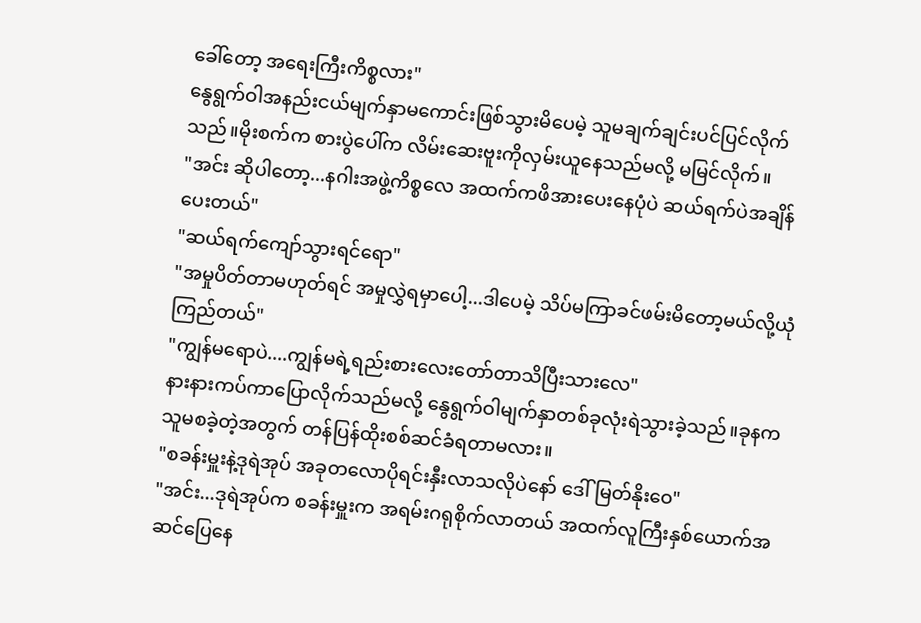ခေါ်တော့ အရေးကြီးကိစ္စလား"
နွေရွက်ဝါအနည်းငယ်မျက်နှာမကောင်းဖြစ်သွားမိပေမဲ့ သူမချက်ချင်းပင်ပြင်လိုက်သည်။မိုးစက်က စားပွဲပေါ်က လိမ်းဆေးဗူးကိုလှမ်းယူနေသည်မလို့ မမြင်လိုက်။
"အင်း ဆိုပါတော့...နဂါးအဖွဲ့ကိစ္စလေ အထက်ကဖိအားပေးနေပုံပဲ ဆယ်ရက်ပဲအချိန်ပေးတယ်"
"ဆယ်ရက်ကျော်သွားရင်ရော"
"အမှုပိတ်တာမဟုတ်ရင် အမှုလွှဲရမှာပေါ့...ဒါပေမဲ့ သိပ်မကြာခင်ဖမ်းမိတော့မယ်လို့ယုံကြည်တယ်"
"ကျွန်မရောပဲ....ကျွန်မရဲ့ရည်းစားလေးတော်တာသိပြီးသားလေ"
နားနားကပ်ကာပြောလိုက်သည်မလို့ နွေရွက်ဝါမျက်နှာတစ်ခုလုံးရဲသွားခဲ့သည်။ခုနကသူမစခဲ့တဲ့အတွက် တန်ပြန်ထိုးစစ်ဆင်ခံရတာမလား။
"စခန်းမှူးနဲ့ဒုရဲအုပ် အခုတလောပိုရင်းနှီးလာသလိုပဲနော် ဒေါ်မြတ်နိုးဝေ"
"အင်း...ဒုရဲအုပ်က စခန်းမှူးက အရမ်းဂရုစိုက်လာတယ် အထက်လူကြီးနှစ်ယောက်အဆင်ပြေနေ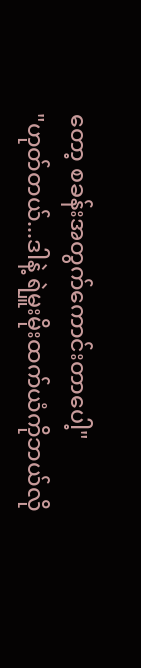တော့ စခန်းအတွက်ကောင်းတာပေါ့"
"ဟုတ်တယ်...ဒါနဲ့ ရဲမှူးမိုးထက်ယံကိုဘယ်လို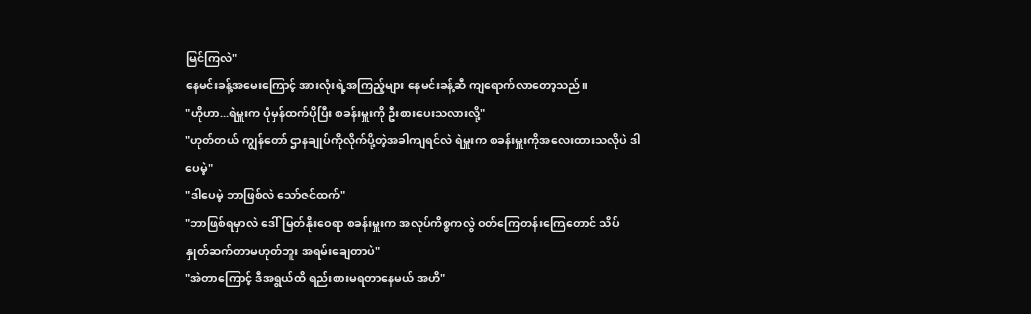မြင်ကြလဲ"
နေမင်းခန့်အမေးကြောင့် အားလုံးရဲ့အကြည့်များ နေမင်းခန့်ဆီ ကျရောက်လာတော့သည်။
"ဟိုဟာ...ရဲမှူးက ပုံမှန်ထက်ပိုပြီး စခန်းမှူးကို ဦးစားပေးသလားလို့"
"ဟုတ်တယ် ကျွန်တော် ဌာနချုပ်ကိုလိုက်ပို့တဲ့အခါကျရင်လဲ ရဲမှူးက စခန်းမှူးကိုအလေးထားသလိုပဲ ဒါပေမဲ့"
"ဒါပေမဲ့ ဘာဖြစ်လဲ သော်ဇင်ထက်"
"ဘာဖြစ်ရမှာလဲ ဒေါ်မြတ်နိုးဝေရာ စခန်းမှူးက အလုပ်ကိစ္စကလွဲ ဝတ်ကြေတန်းကြေတောင် သိပ်နှုတ်ဆက်တာမဟုတ်ဘူး အရမ်းချေတာပဲ"
"အဲတာကြောင့် ဒီအရွယ်ထိ ရည်းစားမရတာနေမယ် အဟိ"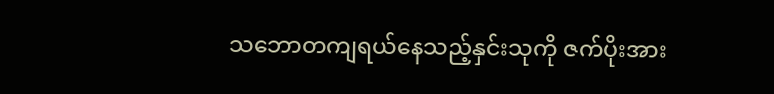သဘောတကျရယ်နေသည့်နှင်းသုကို ဇက်ပိုးအား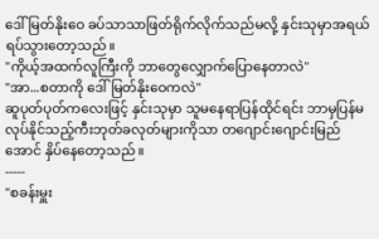ဒေါ်မြတ်နိုးဝေ ခပ်သာသာဖြတ်ရိုက်လိုက်သည်မလို့ နှင်းသုမှာအရယ်ရပ်သွားတော့သည်။
"ကိုယ့်အထက်လူကြီးကို ဘာတွေလျှောက်ပြောနေတာလဲ"
"အာ...စတာကို ဒေါ်မြတ်နိုးဝေကလဲ"
ဆူပုတ်ပုတ်ကလေးဖြင့် နှင်းသုမှာ သူမနေရာပြန်ထိုင်ရင်း ဘာမှပြန်မလုပ်နိုင်သည့်ကီးဘုတ်ခလုတ်များကိုသာ တဂျောင်းဂျောင်းမြည်အောင် နှိပ်နေတော့သည်။
-----
"စခန်းမှူး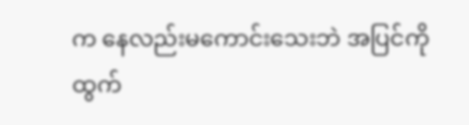က နေလည်းမကောင်းသေးဘဲ အပြင်ကိုထွက်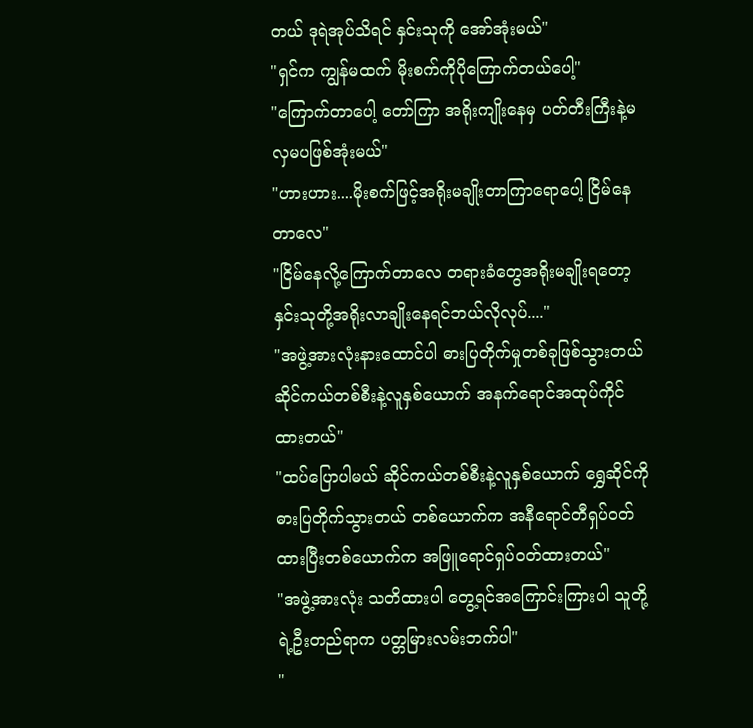တယ် ဒုရဲအုပ်သိရင် နှင်းသုကို အော်အုံးမယ်"
"ရှင်က ကျွန်မထက် မိုးစက်ကိုပိုကြောက်တယ်ပေါ့"
"ကြောက်တာပေါ့ တော်ကြာ အရိုးကျိုးနေမှ ပတ်တီးကြီးနဲ့မလှမပဖြစ်အုံးမယ်"
"ဟားဟား....မိုးစက်ဖြင့်အရိုးမချိုးတာကြာရောပေါ့ ငြိမ်နေတာလေ"
"ငြိမ်နေလို့ကြောက်တာလေ တရားခံတွေအရိုးမချိုးရတော့ နှင်းသုတို့အရိုးလာချိုးနေရင်ဘယ်လိုလုပ်...."
"အဖွဲ့အားလုံးနားထောင်ပါ ဓားပြတိုက်မှုတစ်ခုဖြစ်သွားတယ် ဆိုင်ကယ်တစ်စီးနဲ့လူနှစ်ယောက် အနက်ရောင်အထုပ်ကိုင်ထားတယ်"
"ထပ်ပြောပါမယ် ဆိုင်ကယ်တစ်စီးနဲ့လူနှစ်ယောက် ရွှေဆိုင်ကိုဓားပြတိုက်သွားတယ် တစ်ယောက်က အနီရောင်တီရှပ်ဝတ်ထားပြီးတစ်ယောက်က အဖြူရောင်ရှပ်ဝတ်ထားတယ်"
"အဖွဲ့အားလုံး သတိထားပါ တွေ့ရင်အကြောင်းကြားပါ သူတို့ရဲ့ဦးတည်ရာက ပတ္တမြားလမ်းဘက်ပါ"
"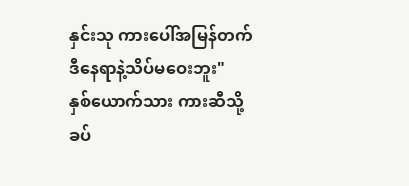နှင်းသု ကားပေါ်အမြန်တက် ဒီနေရာနဲ့သိပ်မဝေးဘူး"
နှစ်ယောက်သား ကားဆီသို့ခပ်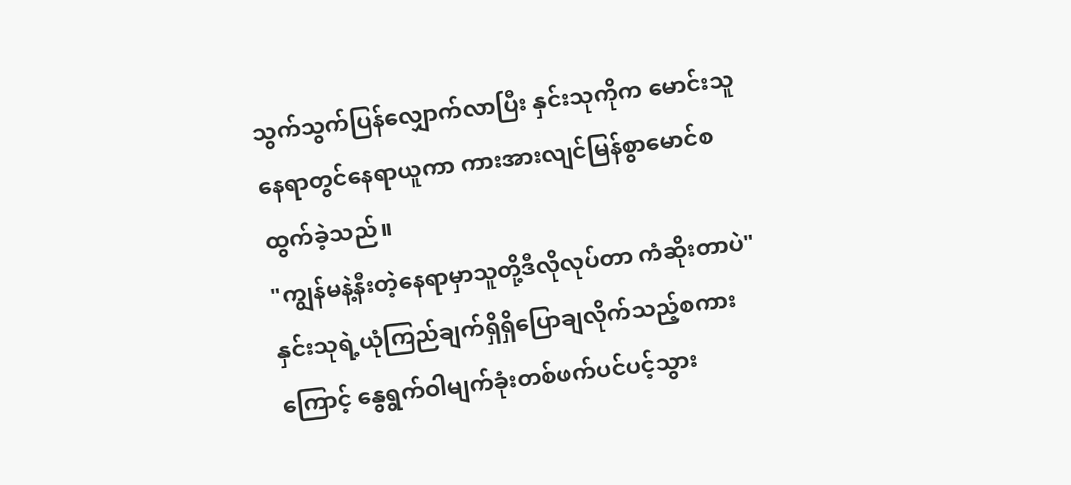သွက်သွက်ပြန်လျှောက်လာပြီး နှင်းသုကိုက မောင်းသူနေရာတွင်နေရာယူကာ ကားအားလျင်မြန်စွာမောင်စထွက်ခဲ့သည်။
"ကျွန်မနဲ့နီးတဲ့နေရာမှာသူတို့ဒီလိုလုပ်တာ ကံဆိုးတာပဲ"
နှင်းသုရဲ့ယုံကြည်ချက်ရှိရှိပြောချလိုက်သည့်စကားကြောင့် နွေရွက်ဝါမျက်ခုံးတစ်ဖက်ပင်ပင့်သွား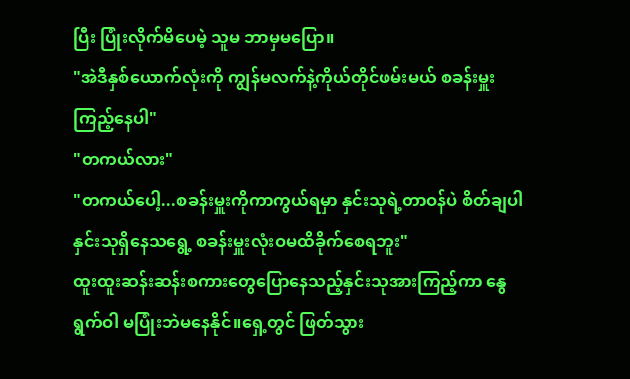ပြီး ပြုံးလိုက်မိပေမဲ့ သူမ ဘာမှမပြော။
"အဲဒီနှစ်ယောက်လုံးကို ကျွန်မလက်နဲ့ကိုယ်တိုင်ဖမ်းမယ် စခန်းမှူးကြည့်နေပါ"
"တကယ်လား"
"တကယ်ပေါ့...စခန်းမှူးကိုကာကွယ်ရမှာ နှင်းသုရဲ့တာဝန်ပဲ စိတ်ချပါ နှင်းသုရှိနေသရွေ့ စခန်းမှူးလုံးဝမထိခိုက်စေရဘူး"
ထူးထူးဆန်းဆန်းစကားတွေပြောနေသည့်နှင်းသုအားကြည့်ကာ နွေရွက်ဝါ မပြုံးဘဲမနေနိုင်။ရှေ့တွင် ဖြတ်သွား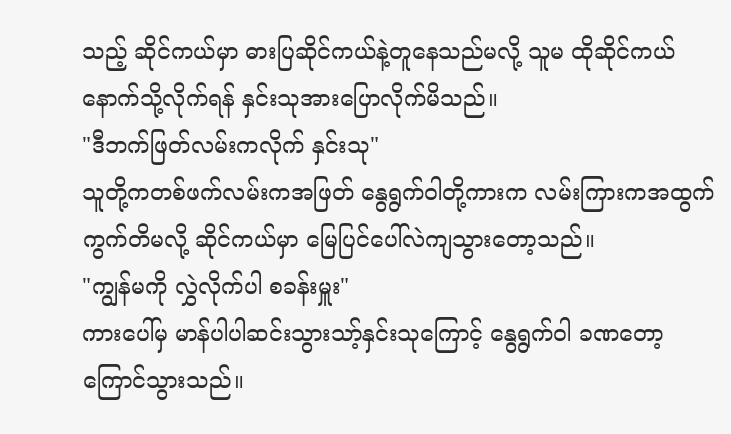သည့် ဆိုင်ကယ်မှာ ဓားပြဆိုင်ကယ်နဲ့တူနေသည်မလို့ သူမ ထိုဆိုင်ကယ်နောက်သို့လိုက်ရန် နှင်းသုအားပြောလိုက်မိသည်။
"ဒီဘက်ဖြတ်လမ်းကလိုက် နှင်းသု"
သူတို့ကတစ်ဖက်လမ်းကအဖြတ် နွေရွက်ဝါတို့ကားက လမ်းကြားကအထွက်ကွက်တိမလို့ ဆိုင်ကယ်မှာ မြေပြင်ပေါ်လဲကျသွားတော့သည်။
"ကျွန်မကို လွှဲလိုက်ပါ စခန်းမှူး"
ကားပေါ်မှ မာန်ပါပါဆင်းသွားသာ့်နှင်းသုကြောင့် နွေရွက်ဝါ ခဏတော့ကြောင်သွားသည်။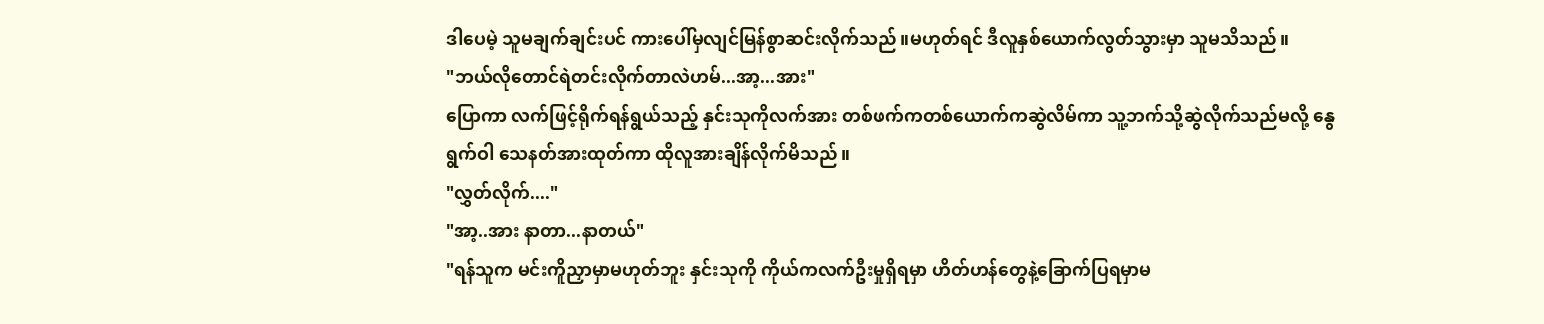ဒါပေမဲ့ သူမချက်ချင်းပင် ကားပေါ်မှလျင်မြန်စွာဆင်းလိုက်သည်။မဟုတ်ရင် ဒီလူနှစ်ယောက်လွတ်သွားမှာ သူမသိသည်။
"ဘယ်လိုတောင်ရဲတင်းလိုက်တာလဲဟမ်...အာ့...အား"
ပြောကာ လက်ဖြင့်ရိုက်ရန်ရွယ်သည့် နှင်းသုကိုလက်အား တစ်ဖက်ကတစ်ယောက်ကဆွဲလိမ်ကာ သူ့ဘက်သို့ဆွဲလိုက်သည်မလို့ နွေရွက်ဝါ သေနတ်အားထုတ်ကာ ထိုလူအားချိန်လိုက်မိသည်။
"လွှတ်လိုက်...."
"အာ့..အား နာတာ...နာတယ်"
"ရန်သူက မင်းကိူညှာမှာမဟုတ်ဘူး နှင်းသုကို ကိုယ်ကလက်ဦးမှုရှိရမှာ ဟိတ်ဟန်တွေနဲ့ခြောက်ပြရမှာမ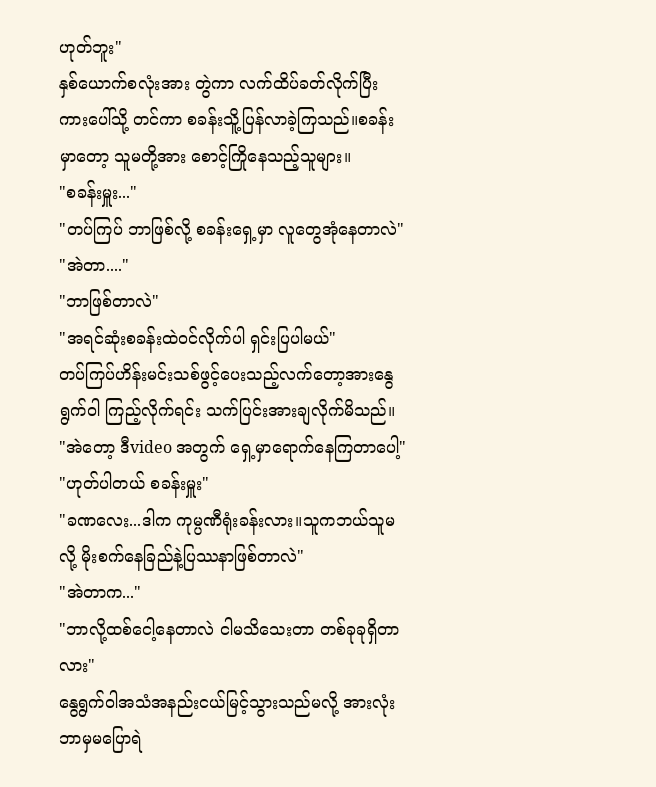ဟုတ်ဘူး"
နှစ်ယောက်စလုံးအား တွဲကာ လက်ထိပ်ခတ်လိုက်ပြီး ကားပေါ်သို့ တင်ကာ စခန်းသိူ့ပြန်လာခဲ့ကြသည်။စခန်းမှာတော့ သူမတို့အား စောင့်ကြိုနေသည့်သူများ။
"စခန်းမှူး..."
"တပ်ကြပ် ဘာဖြစ်လို့ စခန်းရှေ့မှာ လူတွေအုံနေတာလဲ"
"အဲတာ...."
"ဘာဖြစ်တာလဲ"
"အရင်ဆုံးစခန်းထဲဝင်လိုက်ပါ ရှင်းပြပါမယ်"
တပ်ကြပ်ဟိန်းမင်းသစ်ဖွင့်ပေးသည့်လက်တော့အားနွေရွက်ဝါ ကြည့်လိုက်ရင်း သက်ပြင်းအားချလိုက်မိသည်။
"အဲတော့ ဒီvideo အတွက် ရှေ့မှာရောက်နေကြတာပေါ့"
"ဟုတ်ပါတယ် စခန်းမှူး"
"ခဏလေး...ဒါက ကုမ္ပဏီရုံးခန်းလား။သူကဘယ်သူမလို့ မိုးစက်နေခြည်နဲ့ပြဿနာဖြစ်တာလဲ"
"အဲတာက..."
"ဘာလို့ထစ်ငေါ့နေတာလဲ ငါမသိသေးတာ တစ်ခုခုရှိတာလား"
နွေရွက်ဝါအသံအနည်းငယ်မြင့်သွားသည်မလို့ အားလုံး ဘာမှမပြောရဲ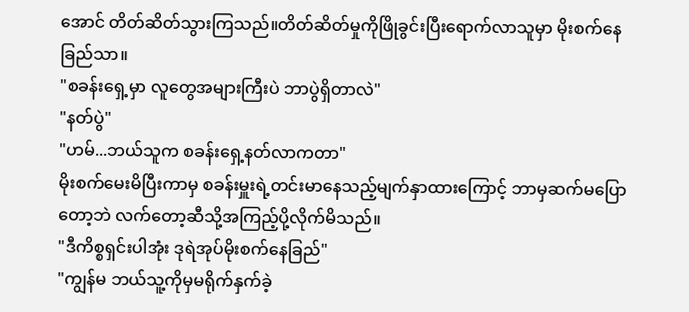အောင် တိတ်ဆိတ်သွားကြသည်။တိတ်ဆိတ်မှုကိုဖြိုခွင်းပြီးရောက်လာသူမှာ မိုးစက်နေခြည်သာ။
"စခန်းရှေ့မှာ လူတွေအများကြီးပဲ ဘာပွဲရှိတာလဲ"
"နတ်ပွဲ"
"ဟမ်...ဘယ်သူက စခန်းရှေ့နတ်လာကတာ"
မိုးစက်မေးမိပြီးကာမှ စခန်းမှူးရဲ့တင်းမာနေသည့်မျက်နှာထားကြောင့် ဘာမှဆက်မပြောတော့ဘဲ လက်တော့ဆီသို့အကြည့်ပို့လိုက်မိသည်။
"ဒီကိစ္စရှင်းပါအုံး ဒုရဲအုပ်မိုးစက်နေခြည်"
"ကျွန်မ ဘယ်သူ့ကိုမှမရိုက်နှက်ခဲ့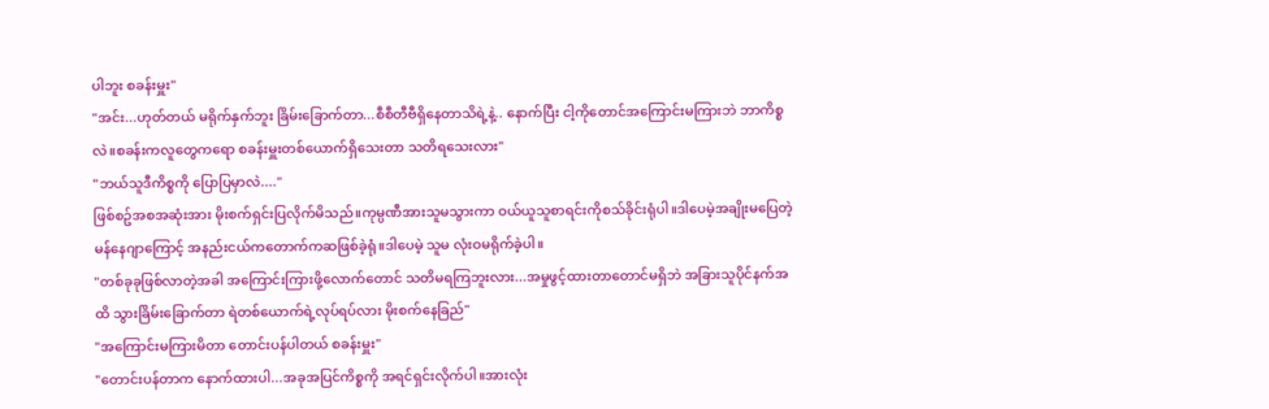ပါဘူး စခန်းမှူး"
"အင်း...ဟုတ်တယ် မရိုက်နှက်ဘူး ခြိမ်းခြောက်တာ...စီစီတီဗီရှိနေတာသိရဲ့နဲ့.. နောက်ပြီး ငါ့ကိုတောင်အကြောင်းမကြားဘဲ ဘာကိစ္စလဲ။စခန်းကလူတွေကရော စခန်းမှူးတစ်ယောက်ရှိသေးတာ သတိရသေးလား"
"ဘယ်သူဒီကိစ္စကို ပြောပြမှာလဲ...."
ဖြစ်စဥ်အစအဆုံးအား မိုးစက်ရှင်းပြလိုက်မိသည်။ကုမ္ပဏီအားသူမသွားကာ ဝယ်ယူသူစာရင်းကိုစသ်ခိုင်းရုံပါ။ဒါပေမဲ့အချိုးမပြေတဲ့မန်နေဂျာကြောင့် အနည်းငယ်ကတောက်ကဆဖြစ်ခဲ့ရုံ။ဒါပေမဲ့ သူမ လုံးဝမရိုက်ခဲ့ပါ။
"တစ်ခုခုဖြစ်လာတဲ့အခါ အကြောင်းကြားဖို့လောက်တောင် သတိမရကြဘူးလား...အမှုဖွင့်ထားတာတောင်မရှိဘဲ အခြားသူပိုင်နက်အထိ သွားခြိမ်းခြောက်တာ ရဲတစ်ယောက်ရဲ့လုပ်ရပ်လား မိုးစက်နေခြည်"
"အကြောင်းမကြားမိတာ တောင်းပန်ပါတယ် စခန်းမှူး"
"တောင်းပန်တာက နောက်ထားပါ...အခုအပြင်ကိစ္စကို အရင်ရှင်းလိုက်ပါ။အားလုံး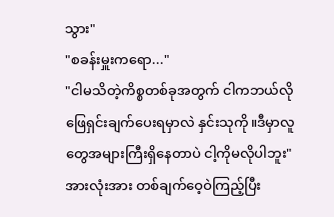သွား"
"စခန်းမှူးကရော..."
"ငါမသိတဲ့ကိစ္စတစ်ခုအတွက် ငါကဘယ်လိုဖြေရှင်းချက်ပေးရမှာလဲ နှင်းသုကို။ဒီမှာလူတွေအများကြီးရှိနေတာပဲ ငါ့ကိုမလိုပါဘူး"
အားလုံးအား တစ်ချက်ဝေ့ဝဲကြည့်ပြီး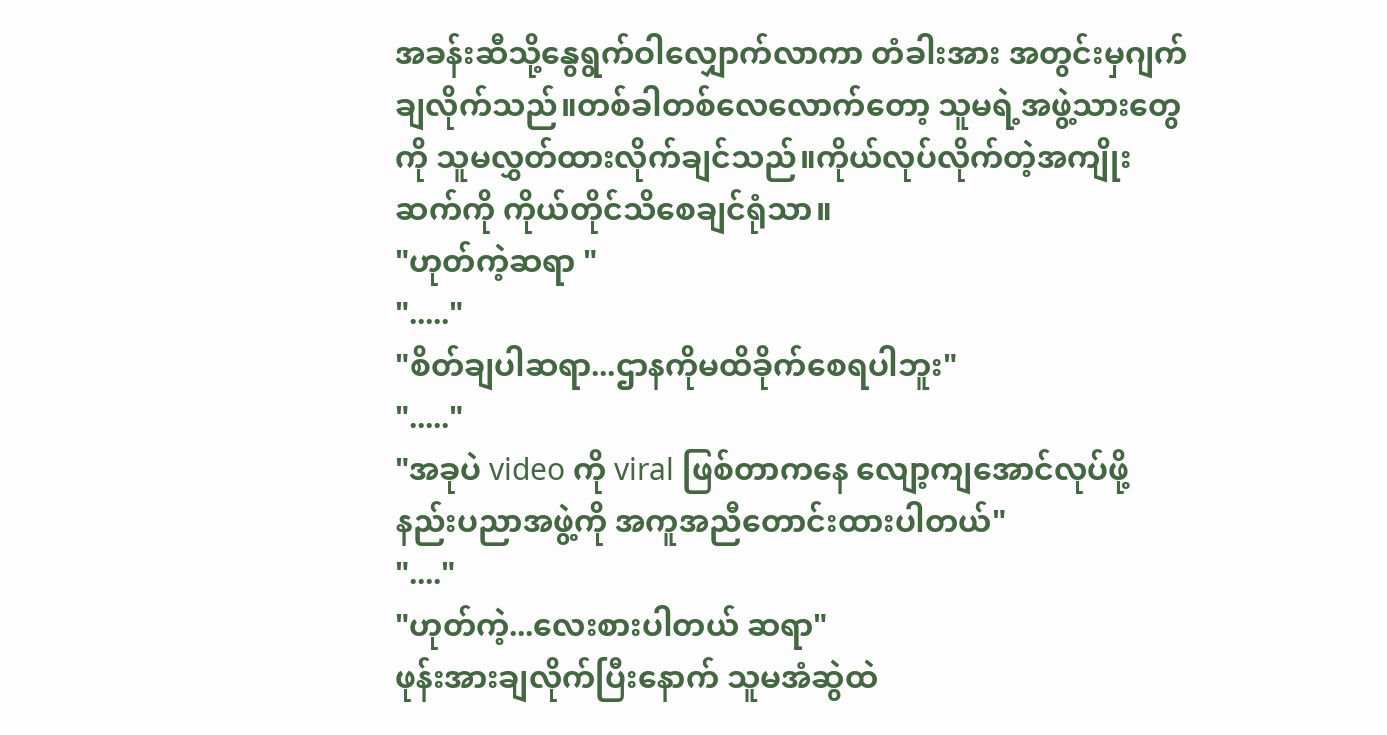အခန်းဆီသို့နွေရွက်ဝါလျှောက်လာကာ တံခါးအား အတွင်းမှဂျက်ချလိုက်သည်။တစ်ခါတစ်လေလောက်တော့ သူမရဲ့အဖွဲ့သားတွေကို သူမလွှတ်ထားလိုက်ချင်သည်။ကိုယ်လုပ်လိုက်တဲ့အကျိုးဆက်ကို ကိုယ်တိုင်သိစေချင်ရုံသာ။
"ဟုတ်ကဲ့ဆရာ "
"....."
"စိတ်ချပါဆရာ...ဌာနကိုမထိခိုက်စေရပါဘူး"
"....."
"အခုပဲ video ကို viral ဖြစ်တာကနေ လျော့ကျအောင်လုပ်ဖို့ နည်းပညာအဖွဲ့ကို အကူအညီတောင်းထားပါတယ်"
"...."
"ဟုတ်ကဲ့...လေးစားပါတယ် ဆရာ"
ဖုန်းအားချလိုက်ပြီးနောက် သူမအံဆွဲထဲ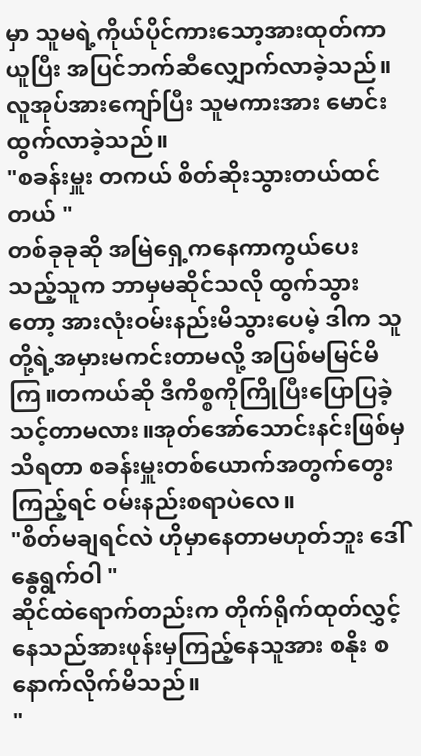မှာ သူမရဲ့ကိုယ်ပိုင်ကားသော့အားထုတ်ကာယူပြီး အပြင်ဘက်ဆီလျှောက်လာခဲ့သည်။လူအုပ်အားကျော်ပြီး သူမကားအား မောင်းထွက်လာခဲ့သည်။
"စခန်းမှူး တကယ် စိတ်ဆိုးသွားတယ်ထင်တယ် "
တစ်ခုခုဆို အမြဲရှေ့ကနေကာကွယ်ပေးသည့်သူက ဘာမှမဆိုင်သလို ထွက်သွားတော့ အားလုံးဝမ်းနည်းမိသွားပေမဲ့ ဒါက သူတို့ရဲ့အမှားမကင်းတာမလို့ အပြစ်မမြင်မိကြ။တကယ်ဆို ဒီကိစ္စကိုကြိုပြီးပြောပြခဲ့သင့်တာမလား။အုတ်အော်သောင်းနင်းဖြစ်မှ သိရတာ စခန်းမှူးတစ်ယောက်အတွက်တွေးကြည့်ရင် ဝမ်းနည်းစရာပဲလေ။
"စိတ်မချရင်လဲ ဟိုမှာနေတာမဟုတ်ဘူး ဒေါ်နွေရွက်ဝါ "
ဆိုင်ထဲရောက်တည်းက တိုက်ရိုက်ထုတ်လွှင့်နေသည်အားဖုန်းမှကြည့်နေသူအား စနိုး စနောက်လိုက်မိသည်။
"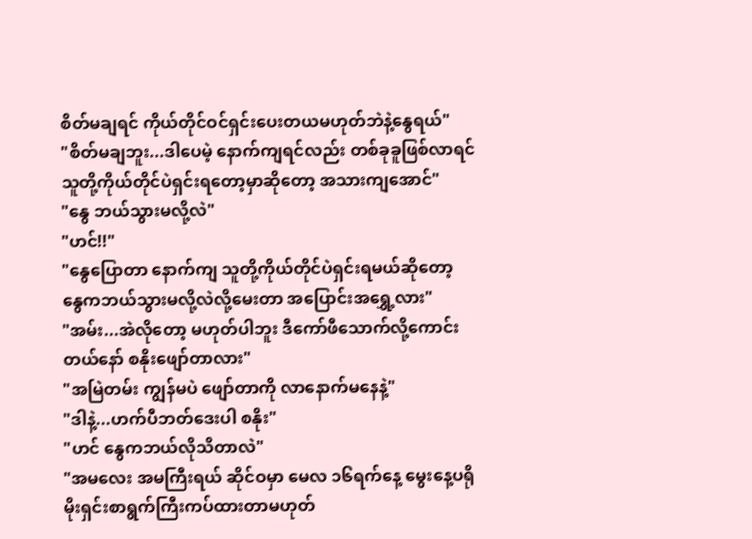စိတ်မချရင် ကိုယ်တိုင်ဝင်ရှင်းပေးတယမဟုတ်ဘဲနဲ့နွေရယ်"
"စိတ်မချဘူး...ဒါပေမဲ့ နောက်ကျရင်လည်း တစ်ခုခူဖြစ်လာရင် သူတို့ကိုယ်တိုင်ပဲရှင်းရတော့မှာဆိုတော့ အသားကျအောင်"
"နွေ ဘယ်သွားမလို့လဲ"
"ဟင်!!"
"နွေပြောတာ နောက်ကျ သူတို့ကိုယ်တိုင်ပဲရှင်းရမယ်ဆိုတော့ နွေကဘယ်သွားမလို့လဲလို့မေးတာ အပြောင်းအရွှေ့လား"
"အမ်း...အဲလိုတော့ မဟုတ်ပါဘူး ဒီကော်ဖီသောက်လို့ကောင်းတယ်နော် စနိုးဖျော်တာလား"
"အမြဲတမ်း ကျွန်မပဲ ဖျော်တာကို လာနောက်မနေနဲ့"
"ဒါနဲ့...ဟက်ပီဘတ်ဒေးပါ စနိုး"
"ဟင် နွေကဘယ်လိုသိတာလဲ"
"အမလေး အမကြီးရယ် ဆိုင်ဝမှာ မေလ ၁၆ရက်နေ့ မွေးနေ့ပရိုမိုးရှင်းစာရွက်ကြီးကပ်ထားတာမဟုတ်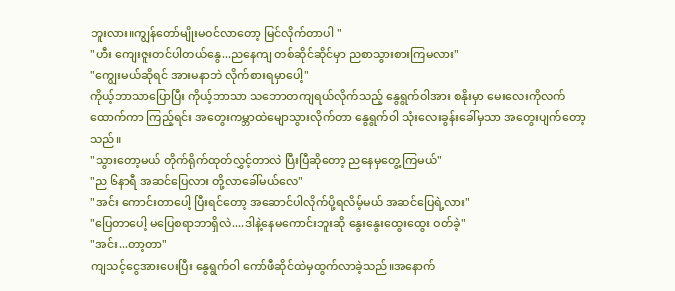ဘူးလား။ကျွန်တော်မျိုးမဝင်လာတော့ မြင်လိုက်တာပါ "
"ဟီး ကျေးဇူးတင်ပါတယ်နွေ...ညနေကျ တစ်ဆိုင်ဆိုင်မှာ ညစာသွားစားကြမလား"
"ကျွေးမယ်ဆိုရင် အားမနာဘဲ လိုက်စားရမှာပေါ့"
ကိုယ့်ဘာသာပြောပြီး ကိုယ့်ဘာသာ သဘောတကျရယ်လိုက်သည့် နွေရွက်ဝါအား စနိုးမှာ မေးလေးကိုလက်ထောက်ကာ ကြည့်ရင်း အတွေးကမ္ဘာထဲမျောသွားလိုက်တာ နွေရွက်ဝါ သုံးလေးခွန်းခေါ်မှသာ အတွေးပျက်တော့သည်။
"သွားတော့မယ် တိုက်ရိုက်ထုတ်လွှင့်တာလဲ ပြီးပြီဆိုတော့ ညနေမှတွေ့ကြမယ်"
"ည ၆နာရီ အဆင်ပြေလား တို့လာခေါ်မယ်လေ"
"အင်း ကောင်းတာပေါ့ ပြီးရင်တော့ အဆောင်ပါလိုက်ပို့ရလိမ့်မယ် အဆင်ပြေရဲ့လား"
"ပြေတာပေါ့ မပြေစရာဘာရှိလဲ....ဒါနဲ့နေမကောင်းဘူးဆို နွေးနွေးထွေးထွေး ဝတ်ခဲ့"
"အင်း...တာ့တာ"
ကျသင့်ငွေအားပေးပြီး နွေရွက်ဝါ ကော်ဖီဆိုင်ထဲမှထွက်လာခဲ့သည်။အနောက်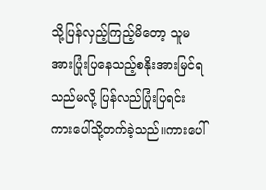သို့ပြန်လှည့်ကြည့်မိတော့ သူမအားပြုံးပြနေသည့်စနိုးအားမြင်ရသည်မလို့ ပြန်လည်ပြုံးပြရင်း ကားပေါ်သို့တက်ခဲ့သည်။ကားပေါ်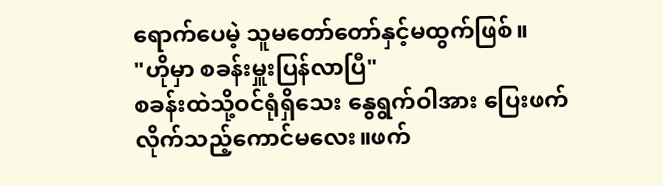ရောက်ပေမဲ့ သူမတော်တော်နှင့်မထွက်ဖြစ်။
"ဟိုမှာ စခန်းမှူးပြန်လာပြီ"
စခန်းထဲသို့ဝင်ရုံရှိသေး နွေရွက်ဝါအား ပြေးဖက်လိုက်သည့်ကောင်မလေး။ဖက်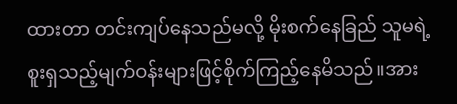ထားတာ တင်းကျပ်နေသည်မလို့ မိုးစက်နေခြည် သူမရဲ့စူးရှသည့်မျက်ဝန်းများဖြင့်စိုက်ကြည့်နေမိသည်။အား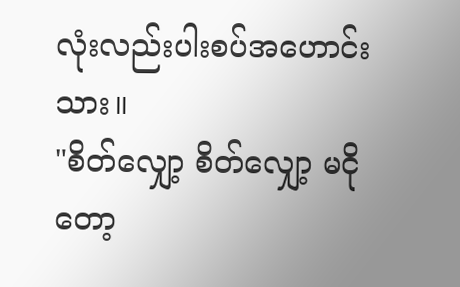လုံးလည်းပါးစပ်အဟောင်းသား။
"စိတ်လျှော့ စိတ်လျှော့ မငိုတော့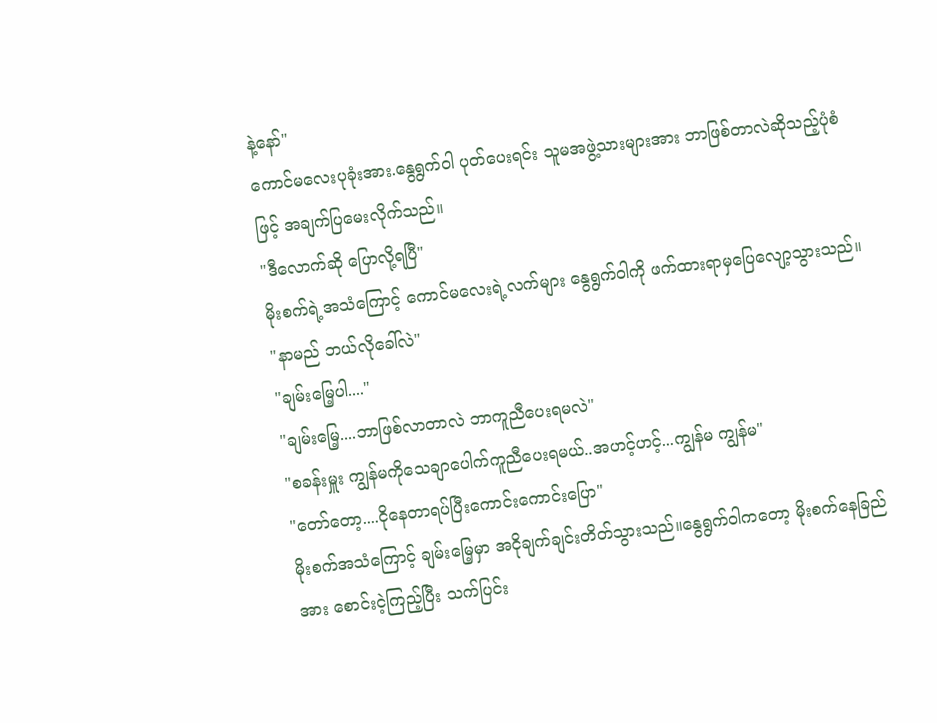နဲ့နော်"
ကောင်မလေးပုခုံးအား.နွေရွက်ဝါ ပုတ်ပေးရင်း သူမအဖွဲ့သားများအား ဘာဖြစ်တာလဲဆိုသည့်ပုံစံဖြင့် အချက်ပြမေးလိုက်သည်။
"ဒီလောက်ဆို ပြောလို့ရပြီ"
မိုးစက်ရဲ့အသံကြောင့် ကောင်မလေးရဲ့လက်များ နွေရွက်ဝါကို ဖက်ထားရာမှပြေလျော့သွားသည်။
"နာမည် ဘယ်လိုခေါ်လဲ"
"ချမ်းမြေ့ပါ...."
"ချမ်းမြေ့....ဘာဖြစ်လာတာလဲ ဘာကူညီပေးရမလဲ"
"စခန်းမှူး ကျွန်မကိုသေချာပေါက်ကူညီပေးရမယ်..အဟင့်ဟင့်...ကျွန်မ ကျွန်မ"
"တော်တော့....ငိုနေတာရပ်ပြီးကောင်းကောင်းပြော"
မိုးစက်အသံကြောင့် ချမ်းမြေ့မှာ အငိုချက်ချင်းတိတ်သွားသည်။နွေရွက်ဝါကတော့ မိုးစက်နေခြည်အား စောင်းငဲ့ကြည့်ပြီး သက်ပြင်း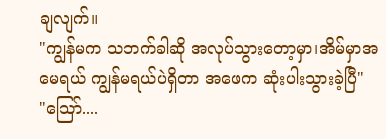ချလျက်။
"ကျွန်မက သဘက်ခါဆို အလုပ်သွားတော့မှာ၊အိမ်မှာအမေရယ် ကျွန်မရယ်ပဲရှိတာ အဖေက ဆုံးပါးသွားခဲ့ပြီ"
"သြော်....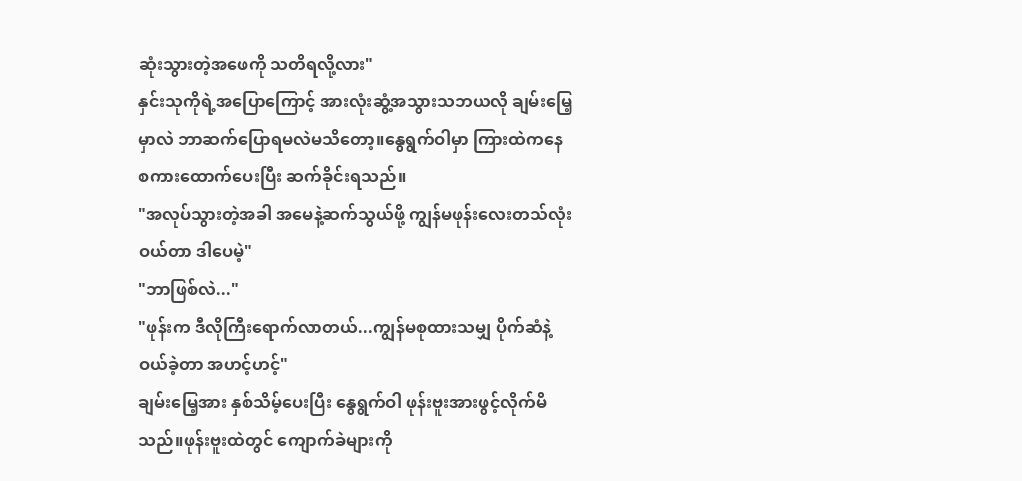ဆုံးသွားတဲ့အဖေကို သတိရလို့လား"
နှင်းသုကိုရဲ့အပြောကြောင့် အားလုံးဆွံ့အသွားသဘယလို ချမ်းမြေ့မှာလဲ ဘာဆက်ပြောရမလဲမသိတော့။နွေရွက်ဝါမှာ ကြားထဲကနေ စကားထောက်ပေးပြီး ဆက်ခိုင်းရသည်။
"အလုပ်သွားတဲ့အခါ အမေနဲ့ဆက်သွယ်ဖို့ ကျွန်မဖုန်းလေးတသ်လုံးဝယ်တာ ဒါပေမဲ့"
"ဘာဖြစ်လဲ..."
"ဖုန်းက ဒီလိုကြီးရောက်လာတယ်...ကျွန်မစုထားသမျှ ပိုက်ဆံနဲ့ဝယ်ခဲ့တာ အဟင့်ဟင့်"
ချမ်းမြေ့အား နှစ်သိမ့်ပေးပြီး နွေရွက်ဝါ ဖုန်းဗူးအားဖွင့်လိုက်မိသည်။ဖုန်းဗူးထဲတွင် ကျောက်ခဲများကို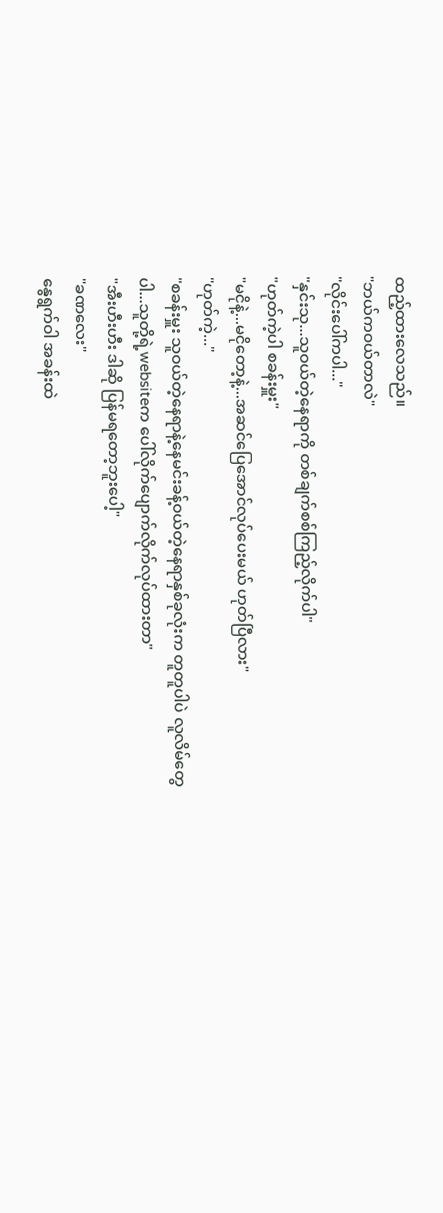ထည့်ထားလေသည်။
"ဘယ်ကဝယ်တာလဲ"
"လိုင်းပေါ်ကပါ..."
"နှင်းသု...သူဝယ်တဲ့နေရာကို တစ်ချက်စစ်ကြည့်လိုက်ပါ"
"ဟုတ်ကဲ့ပါ စခန်းမှူး"
"မငိုနဲ့...မငိုတော့နဲ့...အဆင်ပြေအောင်လုပ်ပေးမယ် ဟုတ်ပြီလား"
"ဟုတ်ကဲ့..."
"စခန်းမှူး သူဝယ်တဲ့နေရာနဲ့နေမင်းခန့်ဝယ်တဲ့နေရာနှစ်ခုလုံးက တူတူပါပဲ လူလိမ်တွေပါ...သူတို့ရဲ့websiteက ပေါ်လိုက်ပျောက်လိုက်လုပ်ထားတာ"
"အီးဟီးဟီး ဒါဆို ပြန်မရတော့ဘူးပေါ့"
"ခဏလေး"
နွေရွက်ဝါ အခန်းထဲ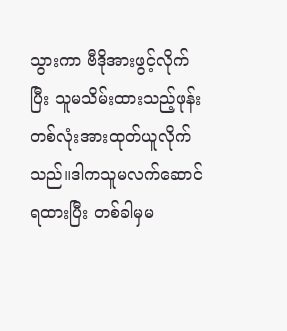သွားကာ ဗီဒိုအားဖွင့်လိုက်ပြီး သူမသိမ်းထားသည့်ဖုန်းတစ်လုံးအားထုတ်ယူလိုက်သည်။ဒါကသူမလက်ဆောင်ရထားပြီး တစ်ခါမှမ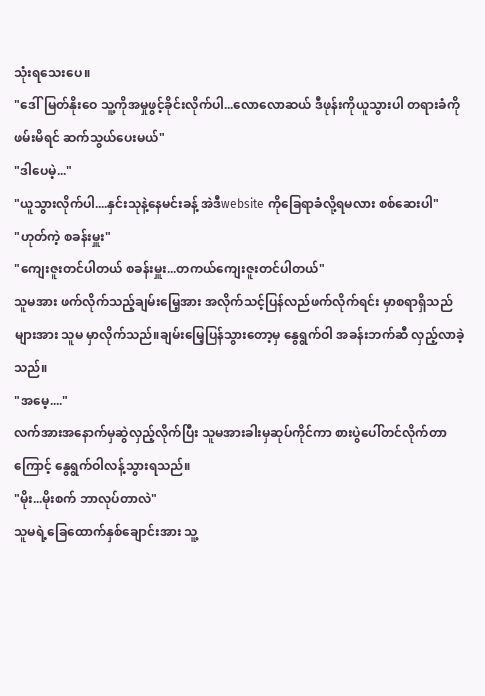သုံးရသေးပေ။
"ဒေါ်မြတ်နိုးဝေ သူ့ကိုအမှုဖွင့်ခိုင်းလိုက်ပါ...လောလောဆယ် ဒီဖုန်းကိုယူသွားပါ တရားခံကိုဖမ်းမိရင် ဆက်သွယ်ပေးမယ်"
"ဒါပေမဲ့..."
"ယူသွားလိုက်ပါ....နှင်းသုနဲ့နေမင်းခန့် အဲဒီwebsite ကိုခြေရာခံလို့ရမလား စစ်ဆေးပါ"
"ဟုတ်ကဲ့ စခန်းမှူး"
"ကျေးဇူးတင်ပါတယ် စခန်းမှူး...တကယ်ကျေးဇူးတင်ပါတယ်"
သူမအား ဖက်လိုက်သည့်ချမ်းမြေ့အား အလိုက်သင့်ပြန်လည်ဖက်လိုက်ရင်း မှာစရာရှိသည်များအား သူမ မှာလိုက်သည်။ချမ်းမြေ့ပြန်သွားတော့မှ နွေရွက်ဝါ အခန်းဘက်ဆီ လှည့်လာခဲ့သည်။
"အမေ့...."
လက်အားအနောက်မှဆွဲလှည့်လိုက်ပြီး သူမအားခါးမှဆုပ်ကိုင်ကာ စားပွဲပေါ်တင်လိုက်တာကြောင့် နွေရွက်ဝါလန့်သွားရသည်။
"မိုး...မိုးစက် ဘာလုပ်တာလဲ"
သူမရဲ့ခြေထောက်နှစ်ချောင်းအား သူ့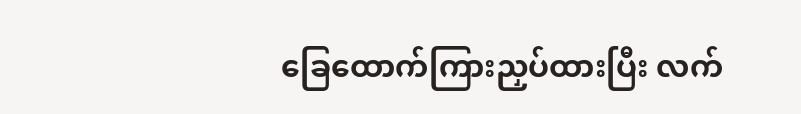ခြေထောက်ကြားညှပ်ထားပြီး လက်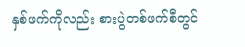နှစ်ဖက်ကိုလည်း စားပွဲတစ်ဖက်စီတွင်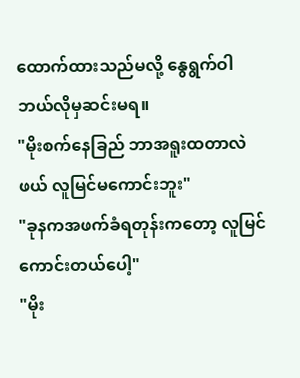ထောက်ထားသည်မလို့ နွေရွက်ဝါ ဘယ်လိုမှဆင်းမရ။
"မိုးစက်နေခြည် ဘာအရူးထတာလဲ ဖယ် လူမြင်မကောင်းဘူး"
"ခုနကအဖက်ခံရတုန်းကတော့ လူမြင်ကောင်းတယ်ပေါ့"
"မိုး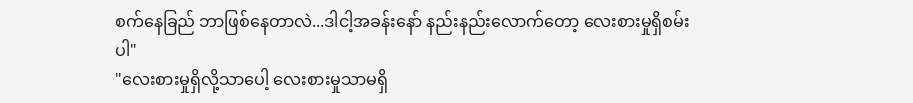စက်နေခြည် ဘာဖြစ်နေတာလဲ...ဒါငါ့အခန်းနော် နည်းနည်းလောက်တော့ လေးစားမှုရှိစမ်းပါ"
"လေးစားမှုရှိလို့သာပေါ့ လေးစားမှုသာမရှိ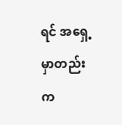ရင် အရှေ့မှာတည်းက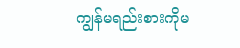ကျွန်မရည်းစားကိုမ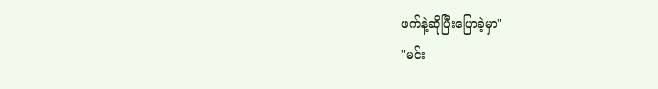ဖက်နဲ့ဆိုပြီးပြောခဲ့မှာ"
"မင်း